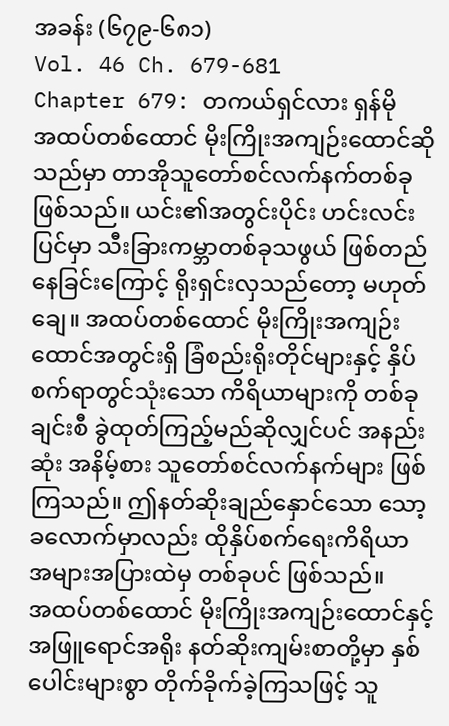အခန်း (၆၇၉-၆၈၁)
Vol. 46 Ch. 679-681
Chapter 679: တကယ်ရှင်လား ရှန်မို
အထပ်တစ်ထောင် မိုးကြိုးအကျဉ်းထောင်ဆိုသည်မှာ တာအိုသူတော်စင်လက်နက်တစ်ခု ဖြစ်သည်။ ယင်း၏အတွင်းပိုင်း ဟင်းလင်းပြင်မှာ သီးခြားကမ္ဘာတစ်ခုသဖွယ် ဖြစ်တည်နေခြင်းကြောင့် ရိုးရှင်းလှသည်တော့ မဟုတ်ချေ။ အထပ်တစ်ထောင် မိုးကြိုးအကျဉ်းထောင်အတွင်းရှိ ခြံစည်းရိုးတိုင်များနှင့် နှိပ်စက်ရာတွင်သုံးသော ကိရိယာများကို တစ်ခုချင်းစီ ခွဲထုတ်ကြည့်မည်ဆိုလျှင်ပင် အနည်းဆုံး အနိမ့်စား သူတော်စင်လက်နက်များ ဖြစ်ကြသည်။ ဤနတ်ဆိုးချည်နှောင်သော သော့ခလောက်မှာလည်း ထိုနှိပ်စက်ရေးကိရိယာ အများအပြားထဲမှ တစ်ခုပင် ဖြစ်သည်။
အထပ်တစ်ထောင် မိုးကြိုးအကျဉ်းထောင်နှင့် အဖြူရောင်အရိုး နတ်ဆိုးကျမ်းစာတို့မှာ နှစ်ပေါင်းများစွာ တိုက်ခိုက်ခဲ့ကြသဖြင့် သူ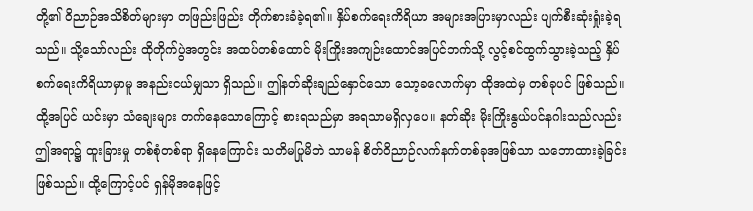တို့၏ ဝိညာဉ်အသိစိတ်များမှာ တဖြည်းဖြည်း တိုက်စားခံခဲ့ရ၏။ နှိပ်စက်ရေးကိရိယာ အများအပြားမှာလည်း ပျက်စီးဆုံးရှုံးခဲ့ရသည်။ သို့သော်လည်း ထိုတိုက်ပွဲအတွင်း အထပ်တစ်ထောင် မိုးကြိုးအကျဉ်းထောင်အပြင်ဘက်သို့ လွင့်စင်ထွက်သွားခဲ့သည့် နှိပ်စက်ရေးကိရိယာမှာမူ အနည်းငယ်မျှသာ ရှိသည်။ ဤနတ်ဆိုးချည်နှောင်သော သော့ခလောက်မှာ ထိုအထဲမှ တစ်ခုပင် ဖြစ်သည်။ ထို့အပြင် ယင်းမှာ သံချေးများ တက်နေသောကြောင့် စားရသည်မှာ အရသာမရှိလှပေ။ နတ်ဆိုး မိုးကြိုးနွယ်ပင်နဂါးသည်လည်း ဤအရာ၌ ထူးခြားမှု တစ်စုံတစ်ရာ ရှိနေကြောင်း သတိမပြုမိဘဲ သာမန် စိတ်ဝိညာဉ်လက်နက်တစ်ခုအဖြစ်သာ သဘောထားခဲ့ခြင်း ဖြစ်သည်။ ထို့ကြောင့်ပင် ရှန်မိုအနေဖြင့်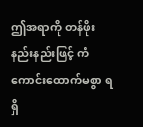ဤအရာကို တန်ဖိုးနည်းနည်းဖြင့် ကံကောင်းထောက်မစွာ ရရှိ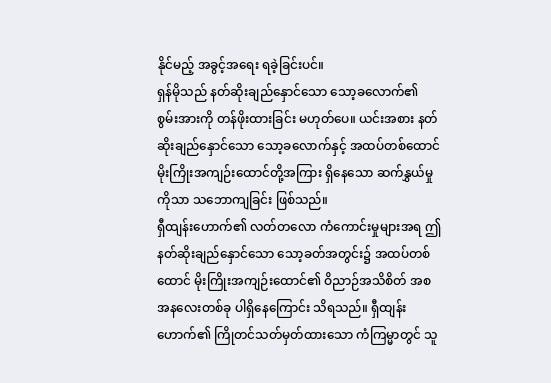နိုင်မည့် အခွင့်အရေး ရခဲ့ခြင်းပင်။
ရှန်မိုသည် နတ်ဆိုးချည်နှောင်သော သော့ခလောက်၏ စွမ်းအားကို တန်ဖိုးထားခြင်း မဟုတ်ပေ။ ယင်းအစား နတ်ဆိုးချည်နှောင်သော သော့ခလောက်နှင့် အထပ်တစ်ထောင် မိုးကြိုးအကျဉ်းထောင်တို့အကြား ရှိနေသော ဆက်နွှယ်မှုကိုသာ သဘောကျခြင်း ဖြစ်သည်။
ရှီထျန်းဟောက်၏ လတ်တလော ကံကောင်းမှုများအရ ဤနတ်ဆိုးချည်နှောင်သော သော့ခတ်အတွင်း၌ အထပ်တစ်ထောင် မိုးကြိုးအကျဉ်းထောင်၏ ဝိညာဉ်အသိစိတ် အစအနလေးတစ်ခု ပါရှိနေကြောင်း သိရသည်။ ရှီထျန်းဟောက်၏ ကြိုတင်သတ်မှတ်ထားသော ကံကြမ္မာတွင် သူ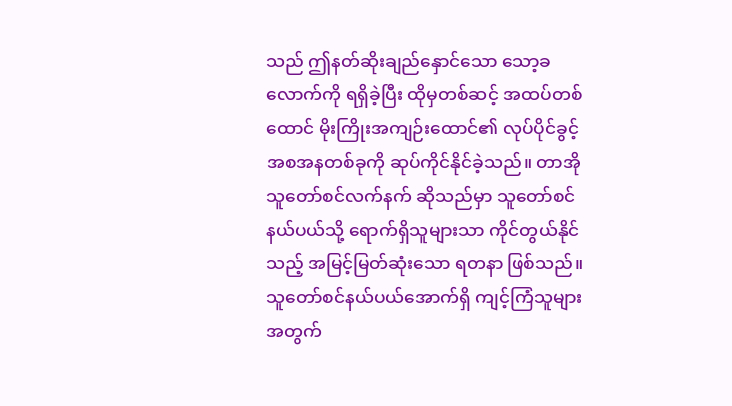သည် ဤနတ်ဆိုးချည်နှောင်သော သော့ခလောက်ကို ရရှိခဲ့ပြီး ထိုမှတစ်ဆင့် အထပ်တစ်ထောင် မိုးကြိုးအကျဉ်းထောင်၏ လုပ်ပိုင်ခွင့် အစအနတစ်ခုကို ဆုပ်ကိုင်နိုင်ခဲ့သည်။ တာအိုသူတော်စင်လက်နက် ဆိုသည်မှာ သူတော်စင်နယ်ပယ်သို့ ရောက်ရှိသူများသာ ကိုင်တွယ်နိုင်သည့် အမြင့်မြတ်ဆုံးသော ရတနာ ဖြစ်သည်။ သူတော်စင်နယ်ပယ်အောက်ရှိ ကျင့်ကြံသူများအတွက်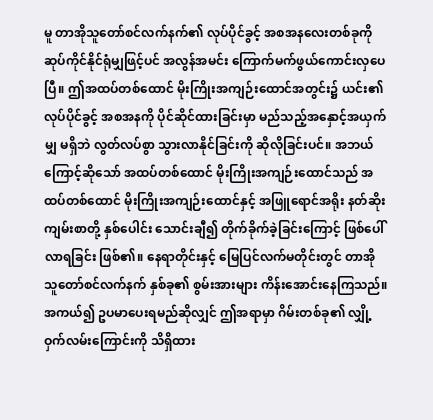မူ တာအိုသူတော်စင်လက်နက်၏ လုပ်ပိုင်ခွင့် အစအနလေးတစ်ခုကို ဆုပ်ကိုင်နိုင်ရုံမျှဖြင့်ပင် အလွန်အမင်း ကြောက်မက်ဖွယ်ကောင်းလှပေပြီ။ ဤအထပ်တစ်ထောင် မိုးကြိုးအကျဉ်းထောင်အတွင်း၌ ယင်း၏ လုပ်ပိုင်ခွင့် အစအနကို ပိုင်ဆိုင်ထားခြင်းမှာ မည်သည့်အနှောင့်အယှက်မျှ မရှိဘဲ လွတ်လပ်စွာ သွားလာနိုင်ခြင်းကို ဆိုလိုခြင်းပင်။ အဘယ်ကြောင့်ဆိုသော် အထပ်တစ်ထောင် မိုးကြိုးအကျဉ်းထောင်သည် အထပ်တစ်ထောင် မိုးကြိုးအကျဉ်းထောင်နှင့် အဖြူရောင်အရိုး နတ်ဆိုးကျမ်းစာတို့ နှစ်ပေါင်း သောင်းချီ၍ တိုက်ခိုက်ခဲ့ခြင်းကြောင့် ဖြစ်ပေါ်လာရခြင်း ဖြစ်၏။ နေရာတိုင်းနှင့် မြေပြင်လက်မတိုင်းတွင် တာအိုသူတော်စင်လက်နက် နှစ်ခု၏ စွမ်းအားများ ကိန်းအောင်းနေကြသည်။ အကယ်၍ ဥပမာပေးရမည်ဆိုလျှင် ဤအရာမှာ ဂိမ်းတစ်ခု၏ လျှို့ဝှက်လမ်းကြောင်းကို သိရှိထား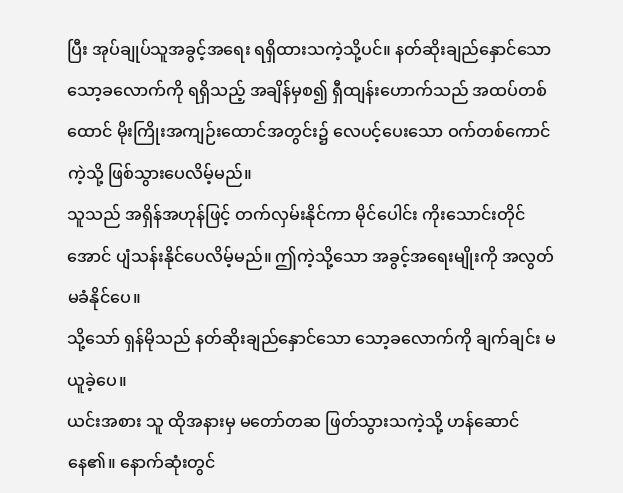ပြီး အုပ်ချုပ်သူအခွင့်အရေး ရရှိထားသကဲ့သို့ပင်။ နတ်ဆိုးချည်နှောင်သော သော့ခလောက်ကို ရရှိသည့် အချိန်မှစ၍ ရှီထျန်းဟောက်သည် အထပ်တစ်ထောင် မိုးကြိုးအကျဉ်းထောင်အတွင်း၌ လေပင့်ပေးသော ဝက်တစ်ကောင်ကဲ့သို့ ဖြစ်သွားပေလိမ့်မည်။
သူသည် အရှိန်အဟုန်ဖြင့် တက်လှမ်းနိုင်ကာ မိုင်ပေါင်း ကိုးသောင်းတိုင်အောင် ပျံသန်းနိုင်ပေလိမ့်မည်။ ဤကဲ့သို့သော အခွင့်အရေးမျိုးကို အလွတ်မခံနိုင်ပေ။
သို့သော် ရှန်မိုသည် နတ်ဆိုးချည်နှောင်သော သော့ခလောက်ကို ချက်ချင်း မယူခဲ့ပေ။
ယင်းအစား သူ ထိုအနားမှ မတော်တဆ ဖြတ်သွားသကဲ့သို့ ဟန်ဆောင်နေ၏။ နောက်ဆုံးတွင်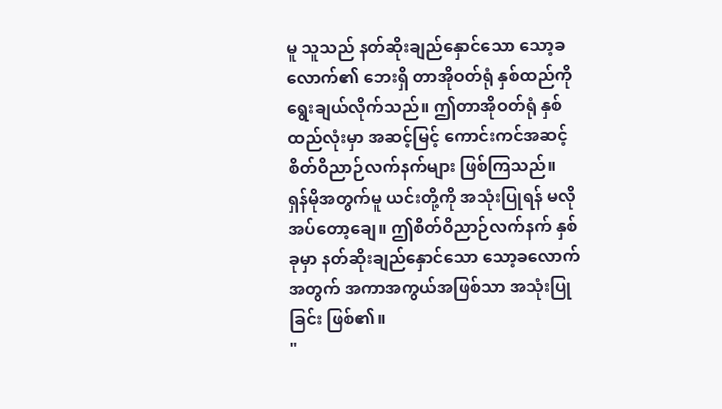မူ သူသည် နတ်ဆိုးချည်နှောင်သော သော့ခလောက်၏ ဘေးရှိ တာအိုဝတ်ရုံ နှစ်ထည်ကို ရွေးချယ်လိုက်သည်။ ဤတာအိုဝတ်ရုံ နှစ်ထည်လုံးမှာ အဆင့်မြင့် ကောင်းကင်အဆင့် စိတ်ဝိညာဉ်လက်နက်များ ဖြစ်ကြသည်။ ရှန်မိုအတွက်မူ ယင်းတို့ကို အသုံးပြုရန် မလိုအပ်တော့ချေ။ ဤစိတ်ဝိညာဉ်လက်နက် နှစ်ခုမှာ နတ်ဆိုးချည်နှောင်သော သော့ခလောက်အတွက် အကာအကွယ်အဖြစ်သာ အသုံးပြုခြင်း ဖြစ်၏။
"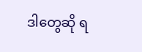ဒါတွေဆို ရ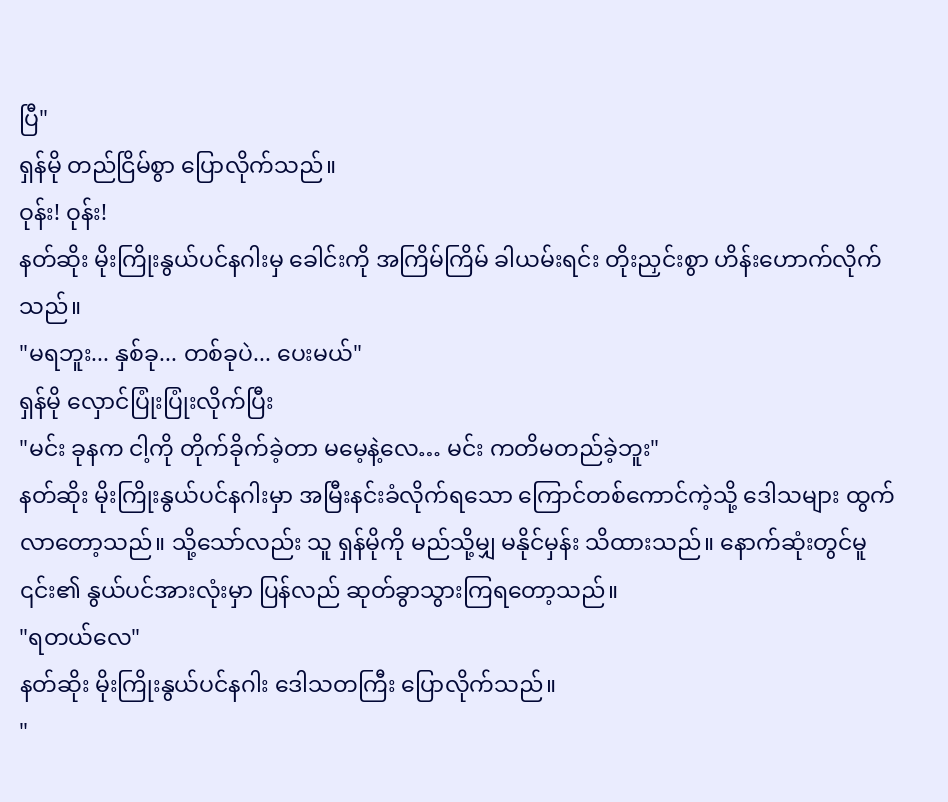ပြီ"
ရှန်မို တည်ငြိမ်စွာ ပြောလိုက်သည်။
ဝုန်း! ဝုန်း!
နတ်ဆိုး မိုးကြိုးနွယ်ပင်နဂါးမှ ခေါင်းကို အကြိမ်ကြိမ် ခါယမ်းရင်း တိုးညှင်းစွာ ဟိန်းဟောက်လိုက်သည်။
"မရဘူး... နှစ်ခု... တစ်ခုပဲ... ပေးမယ်"
ရှန်မို လှောင်ပြုံးပြုံးလိုက်ပြီး
"မင်း ခုနက ငါ့ကို တိုက်ခိုက်ခဲ့တာ မမေ့နဲ့လေ… မင်း ကတိမတည်ခဲ့ဘူး"
နတ်ဆိုး မိုးကြိုးနွယ်ပင်နဂါးမှာ အမြီးနင်းခံလိုက်ရသော ကြောင်တစ်ကောင်ကဲ့သို့ ဒေါသများ ထွက်လာတော့သည်။ သို့သော်လည်း သူ ရှန်မိုကို မည်သို့မျှ မနိုင်မှန်း သိထားသည်။ နောက်ဆုံးတွင်မူ ၎င်း၏ နွယ်ပင်အားလုံးမှာ ပြန်လည် ဆုတ်ခွာသွားကြရတော့သည်။
"ရတယ်လေ"
နတ်ဆိုး မိုးကြိုးနွယ်ပင်နဂါး ဒေါသတကြီး ပြောလိုက်သည်။
"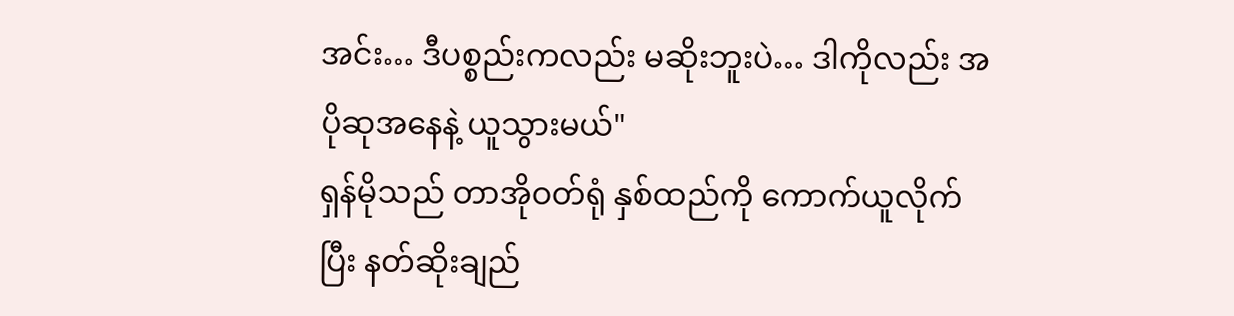အင်း… ဒီပစ္စည်းကလည်း မဆိုးဘူးပဲ… ဒါကိုလည်း အပိုဆုအနေနဲ့ ယူသွားမယ်"
ရှန်မိုသည် တာအိုဝတ်ရုံ နှစ်ထည်ကို ကောက်ယူလိုက်ပြီး နတ်ဆိုးချည်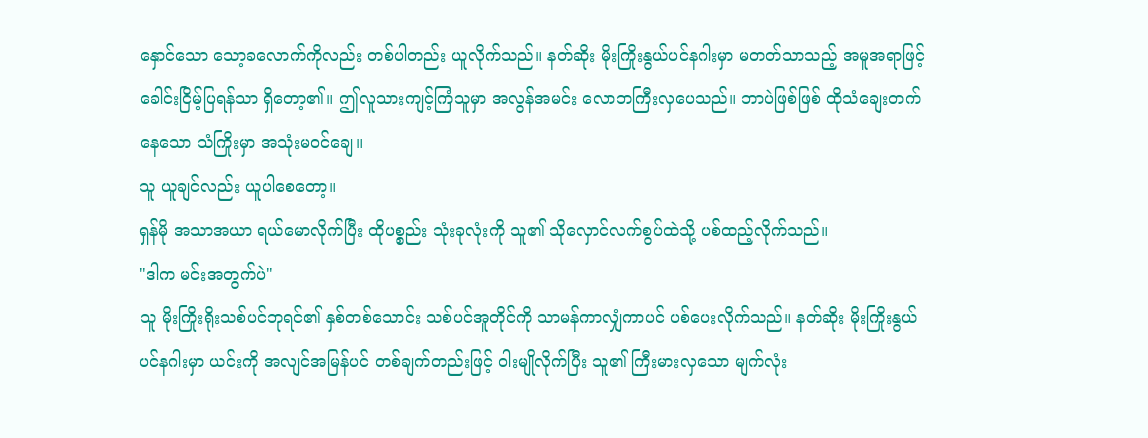နှောင်သော သော့ခလောက်ကိုလည်း တစ်ပါတည်း ယူလိုက်သည်။ နတ်ဆိုး မိုးကြိုးနွယ်ပင်နဂါးမှာ မတတ်သာသည့် အမူအရာဖြင့် ခေါင်းငြိမ့်ပြရန်သာ ရှိတော့၏။ ဤလူသားကျင့်ကြံသူမှာ အလွန်အမင်း လောဘကြီးလှပေသည်။ ဘာပဲဖြစ်ဖြစ် ထိုသံချေးတက်နေသော သံကြိုးမှာ အသုံးမဝင်ချေ။
သူ ယူချင်လည်း ယူပါစေတော့။
ရှန်မို အသာအယာ ရယ်မောလိုက်ပြီး ထိုပစ္စည်း သုံးခုလုံးကို သူ၏ သိုလှောင်လက်စွပ်ထဲသို့ ပစ်ထည့်လိုက်သည်။
"ဒါက မင်းအတွက်ပဲ"
သူ မိုးကြိုးရိုးသစ်ပင်ဘုရင်၏ နှစ်တစ်သောင်း သစ်ပင်အူတိုင်ကို သာမန်ကာလျှံကာပင် ပစ်ပေးလိုက်သည်။ နတ်ဆိုး မိုးကြိုးနွယ်ပင်နဂါးမှာ ယင်းကို အလျင်အမြန်ပင် တစ်ချက်တည်းဖြင့် ဝါးမျိုလိုက်ပြီး သူ၏ ကြီးမားလှသော မျက်လုံး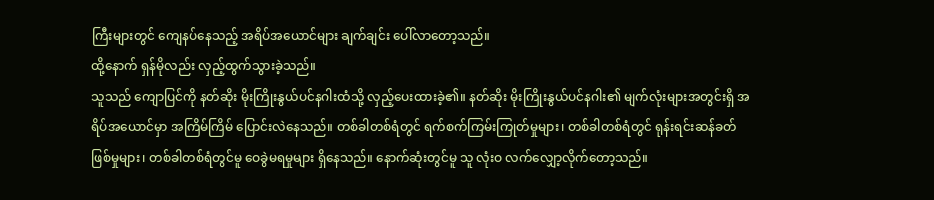ကြီးများတွင် ကျေနပ်နေသည့် အရိပ်အယောင်များ ချက်ချင်း ပေါ်လာတော့သည်။
ထို့နောက် ရှန်မိုလည်း လှည့်ထွက်သွားခဲ့သည်။
သူသည် ကျောပြင်ကို နတ်ဆိုး မိုးကြိုးနွယ်ပင်နဂါးထံသို့ လှည့်ပေးထားခဲ့၏။ နတ်ဆိုး မိုးကြိုးနွယ်ပင်နဂါး၏ မျက်လုံးများအတွင်းရှိ အရိပ်အယောင်မှာ အကြိမ်ကြိမ် ပြောင်းလဲနေသည်။ တစ်ခါတစ်ရံတွင် ရက်စက်ကြမ်းကြုတ်မှုများ၊ တစ်ခါတစ်ရံတွင် ရုန်းရင်းဆန်ခတ်ဖြစ်မှုများ၊ တစ်ခါတစ်ရံတွင်မူ ဝေခွဲမရမှုများ ရှိနေသည်။ နောက်ဆုံးတွင်မူ သူ လုံးဝ လက်လျှော့လိုက်တော့သည်။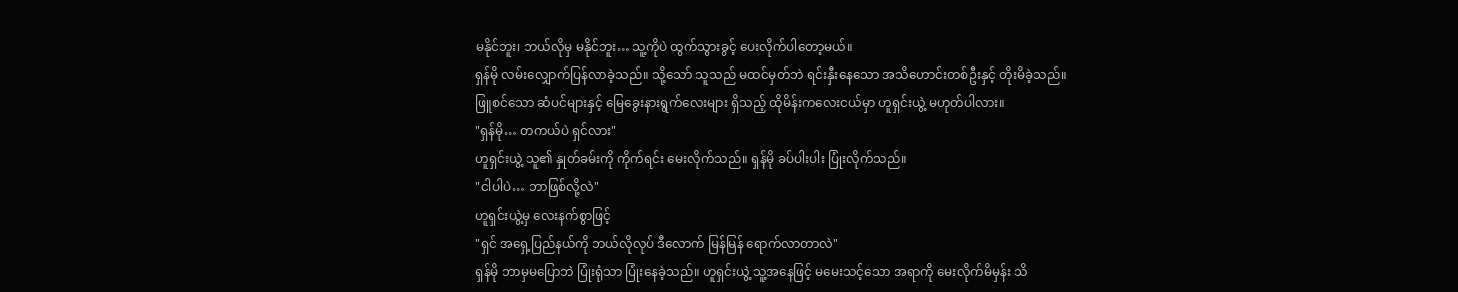မနိုင်ဘူး၊ ဘယ်လိုမှ မနိုင်ဘူး… သူ့ကိုပဲ ထွက်သွားခွင့် ပေးလိုက်ပါတော့မယ်။
ရှန်မို လမ်းလျှောက်ပြန်လာခဲ့သည်။ သို့သော် သူသည် မထင်မှတ်ဘဲ ရင်းနှီးနေသော အသိဟောင်းတစ်ဦးနှင့် တိုးမိခဲ့သည်။ ဖြူစင်သော ဆံပင်များနှင့် မြေခွေးနားရွက်လေးများ ရှိသည့် ထိုမိန်းကလေးငယ်မှာ ဟူရှင်းယွဲ့ မဟုတ်ပါလား။
"ရှန်မို… တကယ်ပဲ ရှင်လား"
ဟူရှင်းယွဲ့ သူ၏ နှုတ်ခမ်းကို ကိုက်ရင်း မေးလိုက်သည်။ ရှန်မို ခပ်ပါးပါး ပြုံးလိုက်သည်။
"ငါပါပဲ… ဘာဖြစ်လို့လဲ"
ဟူရှင်းယွဲ့မှ လေးနက်စွာဖြင့်
"ရှင် အရှေ့ပြည်နယ်ကို ဘယ်လိုလုပ် ဒီလောက် မြန်မြန် ရောက်လာတာလဲ"
ရှန်မို ဘာမှမပြောဘဲ ပြုံးရုံသာ ပြုံးနေခဲ့သည်။ ဟူရှင်းယွဲ့ သူ့အနေဖြင့် မမေးသင့်သော အရာကို မေးလိုက်မိမှန်း သိ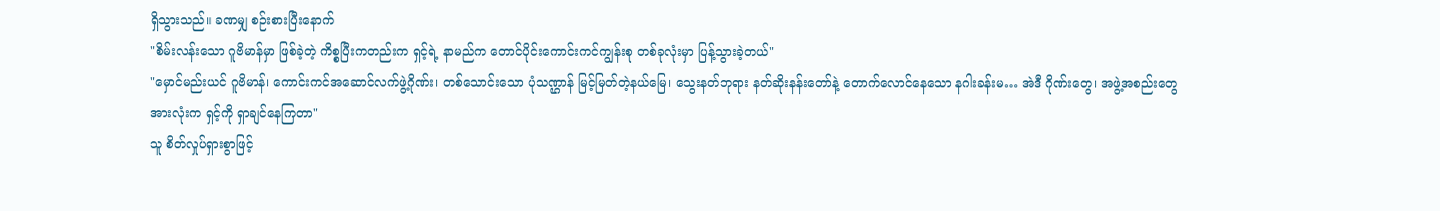ရှိသွားသည်။ ခဏမျှ စဉ်းစားပြီးနောက်
"စိမ်းလန်းသော ဂူဗိမာန်မှာ ဖြစ်ခဲ့တဲ့ ကိစ္စပြီးကတည်းက ရှင့်ရဲ့ နာမည်က တောင်ပိုင်းကောင်းကင်ကျွန်းစု တစ်ခုလုံးမှာ ပြန့်သွားခဲ့တယ်"
"မှောင်မည်းယင် ဂူဗိမာန်၊ ကောင်းကင်အဆောင်လက်ဖွဲ့ဂိုဏ်း၊ တစ်သောင်းသော ပုံသဏ္ဌာန် မြင့်မြတ်တဲ့နယ်မြေ၊ သွေးနတ်ဘုရား နတ်ဆိုးနန်းတော်နဲ့ တောက်လောင်နေသော နဂါးခန်းမ… အဲဒီ ဂိုဏ်းတွေ၊ အဖွဲ့အစည်းတွေ အားလုံးက ရှင့်ကို ရှာချင်နေကြတာ"
သူ စိတ်လှုပ်ရှားစွာဖြင့်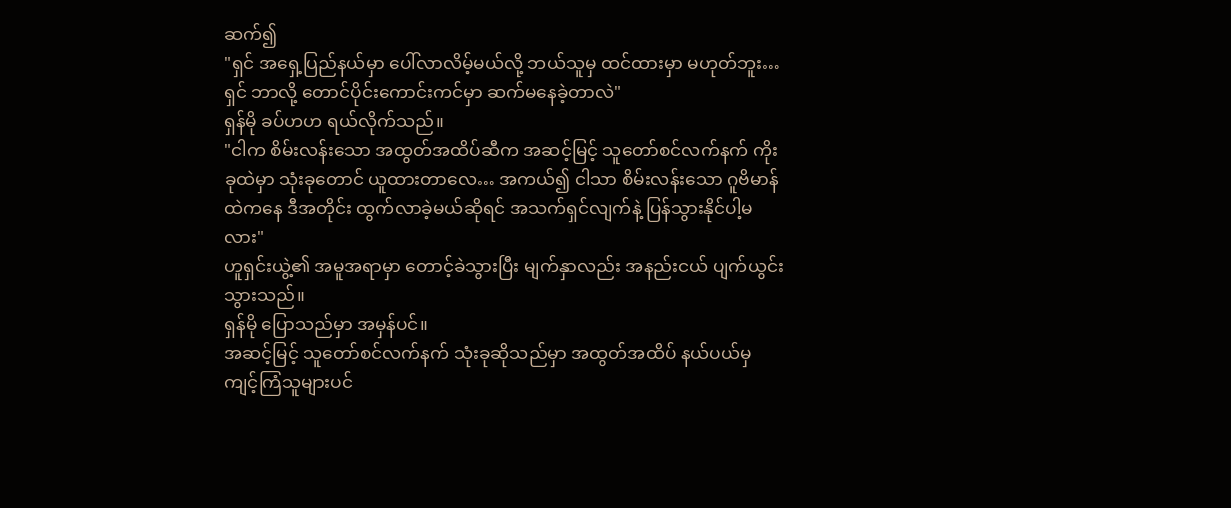ဆက်၍
"ရှင် အရှေ့ပြည်နယ်မှာ ပေါ်လာလိမ့်မယ်လို့ ဘယ်သူမှ ထင်ထားမှာ မဟုတ်ဘူး… ရှင် ဘာလို့ တောင်ပိုင်းကောင်းကင်မှာ ဆက်မနေခဲ့တာလဲ"
ရှန်မို ခပ်ဟဟ ရယ်လိုက်သည်။
"ငါက စိမ်းလန်းသော အထွတ်အထိပ်ဆီက အဆင့်မြင့် သူတော်စင်လက်နက် ကိုးခုထဲမှာ သုံးခုတောင် ယူထားတာလေ… အကယ်၍ ငါသာ စိမ်းလန်းသော ဂူဗိမာန်ထဲကနေ ဒီအတိုင်း ထွက်လာခဲ့မယ်ဆိုရင် အသက်ရှင်လျက်နဲ့ ပြန်သွားနိုင်ပါ့မလား"
ဟူရှင်းယွဲ့၏ အမူအရာမှာ တောင့်ခဲသွားပြီး မျက်နှာလည်း အနည်းငယ် ပျက်ယွင်းသွားသည်။
ရှန်မို ပြောသည်မှာ အမှန်ပင်။
အဆင့်မြင့် သူတော်စင်လက်နက် သုံးခုဆိုသည်မှာ အထွတ်အထိပ် နယ်ပယ်မှ ကျင့်ကြံသူများပင်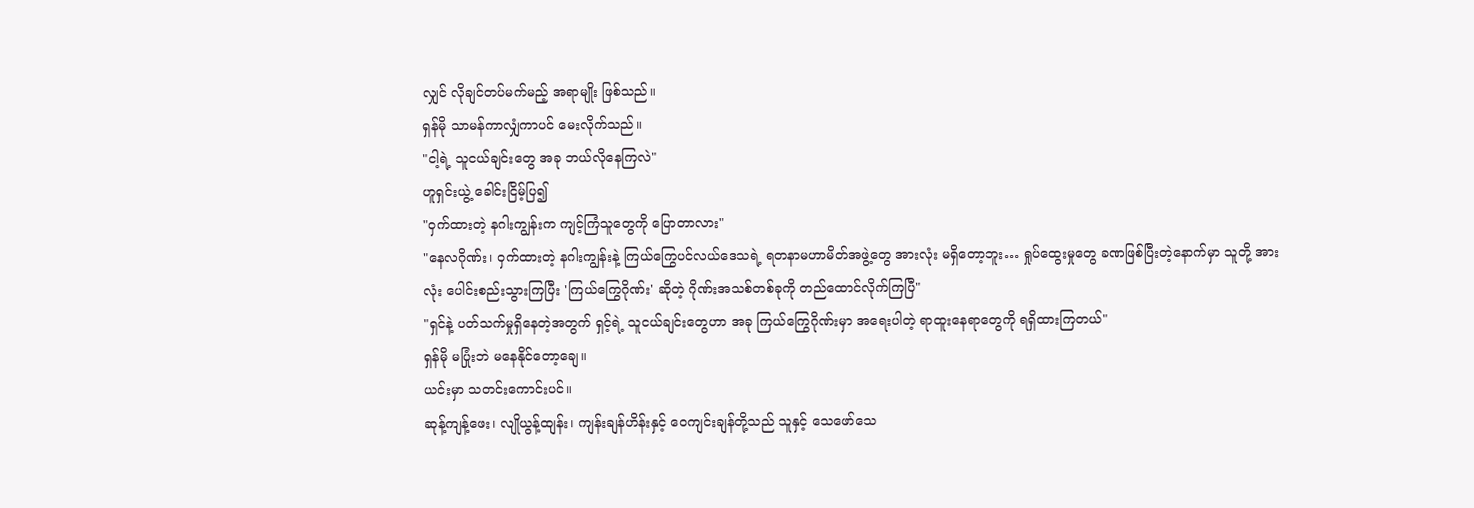လျှင် လိုချင်တပ်မက်မည့် အရာမျိုး ဖြစ်သည်။
ရှန်မို သာမန်ကာလျှံကာပင် မေးလိုက်သည်။
"ငါ့ရဲ့ သူငယ်ချင်းတွေ အခု ဘယ်လိုနေကြလဲ"
ဟူရှင်းယွဲ့ ခေါင်းငြိမ့်ပြ၍
"ဝှက်ထားတဲ့ နဂါးကျွန်းက ကျင့်ကြံသူတွေကို ပြောတာလား"
"နေလဂိုဏ်း၊ ဝှက်ထားတဲ့ နဂါးကျွန်းနဲ့ ကြယ်ကြွေပင်လယ်ဒေသရဲ့ ရတနာမဟာမိတ်အဖွဲ့တွေ အားလုံး မရှိတော့ဘူး… ရှုပ်ထွေးမှုတွေ ခဏဖြစ်ပြီးတဲ့နောက်မှာ သူတို့ အားလုံး ပေါင်းစည်းသွားကြပြီး 'ကြယ်ကြွေဂိုဏ်း' ဆိုတဲ့ ဂိုဏ်းအသစ်တစ်ခုကို တည်ထောင်လိုက်ကြပြီ"
"ရှင်နဲ့ ပတ်သက်မှုရှိနေတဲ့အတွက် ရှင့်ရဲ့ သူငယ်ချင်းတွေဟာ အခု ကြယ်ကြွေဂိုဏ်းမှာ အရေးပါတဲ့ ရာထူးနေရာတွေကို ရရှိထားကြတယ်"
ရှန်မို မပြုံးဘဲ မနေနိုင်တော့ချေ။
ယင်းမှာ သတင်းကောင်းပင်။
ဆုန့်ကျန့်ဖေး၊ လျိုယွန့်ထျန်း၊ ကျန်းချန်ဟိန်းနှင့် ဝေကျင်းချန်တို့သည် သူနှင့် သေဖော်သေ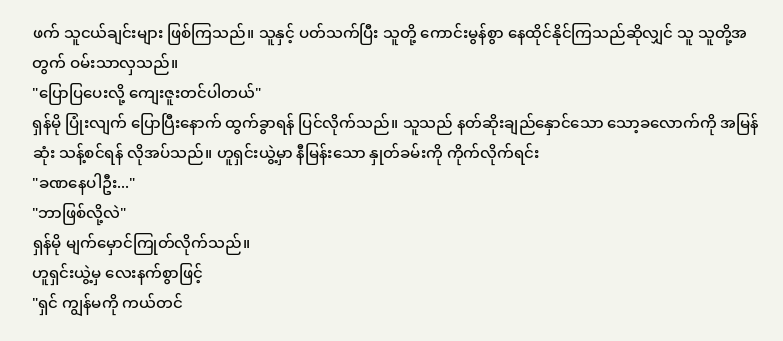ဖက် သူငယ်ချင်းများ ဖြစ်ကြသည်။ သူနှင့် ပတ်သက်ပြီး သူတို့ ကောင်းမွန်စွာ နေထိုင်နိုင်ကြသည်ဆိုလျှင် သူ သူတို့အတွက် ဝမ်းသာလှသည်။
"ပြောပြပေးလို့ ကျေးဇူးတင်ပါတယ်"
ရှန်မို ပြုံးလျက် ပြောပြီးနောက် ထွက်ခွာရန် ပြင်လိုက်သည်။ သူသည် နတ်ဆိုးချည်နှောင်သော သော့ခလောက်ကို အမြန်ဆုံး သန့်စင်ရန် လိုအပ်သည်။ ဟူရှင်းယွဲ့မှာ နီမြန်းသော နှုတ်ခမ်းကို ကိုက်လိုက်ရင်း
"ခဏနေပါဦး..."
"ဘာဖြစ်လို့လဲ"
ရှန်မို မျက်မှောင်ကြုတ်လိုက်သည်။
ဟူရှင်းယွဲ့မှ လေးနက်စွာဖြင့်
"ရှင် ကျွန်မကို ကယ်တင်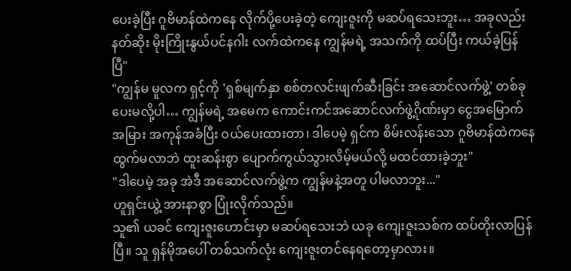ပေးခဲ့ပြီး ဂူဗိမာန်ထဲကနေ လိုက်ပို့ပေးခဲ့တဲ့ ကျေးဇူးကို မဆပ်ရသေးဘူး… အခုလည်း နတ်ဆိုး မိုးကြိုးနွယ်ပင်နဂါး လက်ထဲကနေ ကျွန်မရဲ့ အသက်ကို ထပ်ပြီး ကယ်ခဲ့ပြန်ပြီ"
"ကျွန်မ မူလက ရှင့်ကို 'ရှစ်မျက်နှာ စစ်တလင်းဖျက်ဆီးခြင်း အဆောင်လက်ဖွဲ့' တစ်ခု ပေးမလို့ပါ… ကျွန်မရဲ့ အမေက ကောင်းကင်အဆောင်လက်ဖွဲ့ဂိုဏ်းမှာ ငွေအမြောက်အမြား အကုန်အခံပြီး ဝယ်ပေးထားတာ၊ ဒါပေမဲ့ ရှင်က စိမ်းလန်းသော ဂူဗိမာန်ထဲကနေ ထွက်မလာဘဲ ထူးဆန်းစွာ ပျောက်ကွယ်သွားလိမ့်မယ်လို့ မထင်ထားခဲ့ဘူး"
"ဒါပေမဲ့ အခု အဲဒီ အဆောင်လက်ဖွဲ့က ကျွန်မနဲ့အတူ ပါမလာဘူး..."
ဟူရှင်းယွဲ့ အားနာစွာ ပြုံးလိုက်သည်။
သူ၏ ယခင် ကျေးဇူးဟောင်းမှာ မဆပ်ရသေးဘဲ ယခု ကျေးဇူးသစ်က ထပ်တိုးလာပြန်ပြီ။ သူ ရှန်မိုအပေါ် တစ်သက်လုံး ကျေးဇူးတင်နေရတော့မှာလား။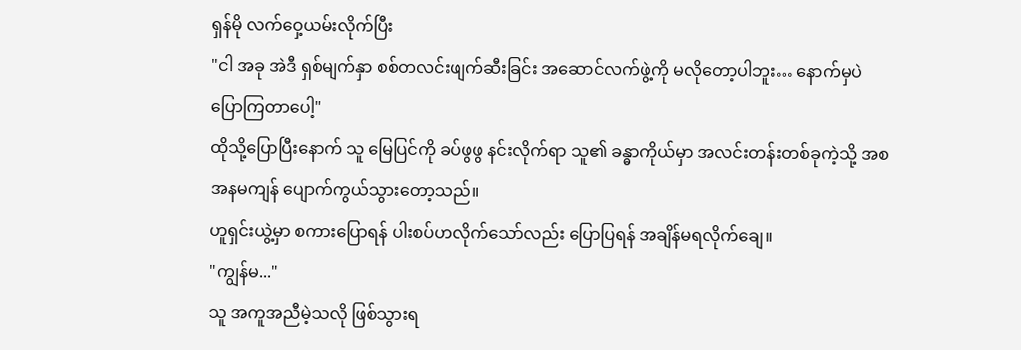ရှန်မို လက်ဝှေ့ယမ်းလိုက်ပြီး
"ငါ အခု အဲဒီ ရှစ်မျက်နှာ စစ်တလင်းဖျက်ဆီးခြင်း အဆောင်လက်ဖွဲ့ကို မလိုတော့ပါဘူး… နောက်မှပဲ ပြောကြတာပေါ့"
ထိုသို့ပြောပြီးနောက် သူ မြေပြင်ကို ခပ်ဖွဖွ နင်းလိုက်ရာ သူ၏ ခန္ဓာကိုယ်မှာ အလင်းတန်းတစ်ခုကဲ့သို့ အစအနမကျန် ပျောက်ကွယ်သွားတော့သည်။
ဟူရှင်းယွဲ့မှာ စကားပြောရန် ပါးစပ်ဟလိုက်သော်လည်း ပြောပြရန် အချိန်မရလိုက်ချေ။
"ကျွန်မ..."
သူ အကူအညီမဲ့သလို ဖြစ်သွားရ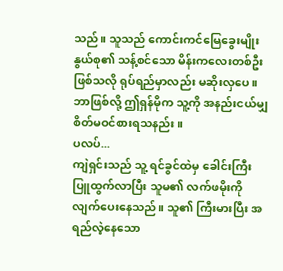သည်။ သူသည် ကောင်းကင်မြေခွေးမျိုးနွယ်စု၏ သန့်စင်သော မိန်းကလေးတစ်ဦး ဖြစ်သလို ရုပ်ရည်မှာလည်း မဆိုးလှပေ။
ဘာဖြစ်လို့ ဤရှန်မိုက သူ့ကို အနည်းငယ်မျှ စိတ်မဝင်စားရသနည်း။
ပလပ်...
ကျဲရှင်းသည် သူ့ ရင်ခွင်ထဲမှ ခေါင်းကြီး ပြူထွက်လာပြီး သူမ၏ လက်ဖမိုးကို လျက်ပေးနေသည်။ သူ၏ ကြီးမားပြီး အရည်လဲ့နေသော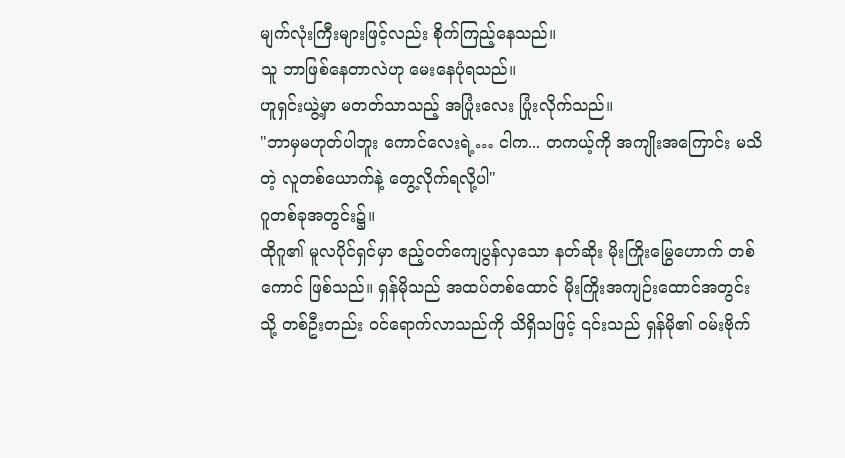မျက်လုံးကြီးများဖြင့်လည်း စိုက်ကြည့်နေသည်။
သူ ဘာဖြစ်နေတာလဲဟု မေးနေပုံရသည်။
ဟူရှင်းယွဲ့မှာ မတတ်သာသည့် အပြုံးလေး ပြုံးလိုက်သည်။
"ဘာမှမဟုတ်ပါဘူး ကောင်လေးရဲ့… ငါက... တကယ့်ကို အကျိုးအကြောင်း မသိတဲ့ လူတစ်ယောက်နဲ့ တွေ့လိုက်ရလို့ပါ"
ဂူတစ်ခုအတွင်း၌။
ထိုဂူ၏ မူလပိုင်ရှင်မှာ ဧည့်ဝတ်ကျေပွန်လှသော နတ်ဆိုး မိုးကြိုးမြွေဟောက် တစ်ကောင် ဖြစ်သည်။ ရှန်မိုသည် အထပ်တစ်ထောင် မိုးကြိုးအကျဉ်းထောင်အတွင်းသို့ တစ်ဦးတည်း ဝင်ရောက်လာသည်ကို သိရှိသဖြင့် ၎င်းသည် ရှန်မို၏ ဝမ်းဗိုက်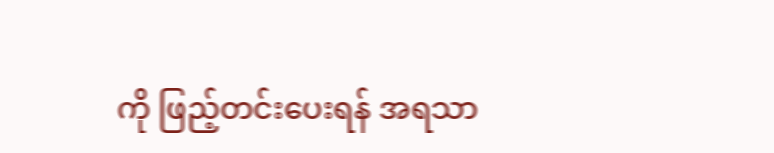ကို ဖြည့်တင်းပေးရန် အရသာ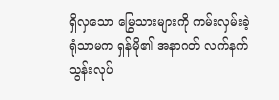ရှိလှသော မြွေသားများကို ကမ်းလှမ်းခဲ့ရုံသာမက ရှန်မို၏ အနာဂတ် လက်နက်သွန်းလုပ်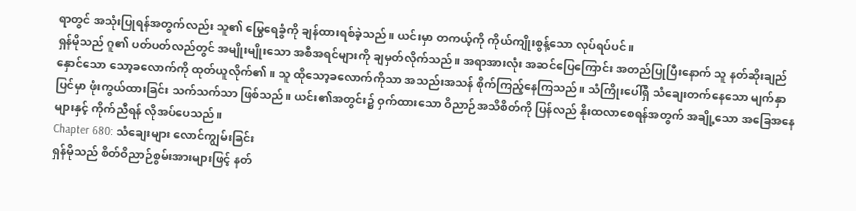ရာတွင် အသုံးပြုရန်အတွက်လည်း သူ၏ မြွေရေခွံကို ချန်ထားရစ်ခဲ့သည်။ ယင်းမှာ တကယ့်ကို ကိုယ်ကျိုးစွန့်သော လုပ်ရပ်ပင်။
ရှန်မိုသည် ဂူ၏ ပတ်ပတ်လည်တွင် အမျိုးမျိုးသော အစီအရင်များကို ချမှတ်လိုက်သည်။ အရာအားလုံး အဆင်ပြေကြောင်း အတည်ပြုပြီးနောက် သူ နတ်ဆိုးချည်နှောင်သော သော့ခလောက်ကို ထုတ်ယူလိုက်၏။ သူ ထိုသော့ခလောက်ကိုသာ အသည်းအသန် စိုက်ကြည့်နေကြသည်။ သံကြိုးပေါ်ရှိ သံချေးတက်နေသော မျက်နှာပြင်မှာ ဖုံးကွယ်ထားခြင်း သက်သက်သာ ဖြစ်သည်။ ယင်း၏အတွင်း၌ ဝှက်ထားသော ဝိညာဉ်အသိစိတ်ကို ပြန်လည် နိုးထလာစေရန်အတွက် အချို့သော အခြေအနေများနှင့် ကိုက်ညီရန် လိုအပ်ပေသည်။
Chapter 680: သံချေးများ လောင်ကျွမ်းခြင်း
ရှန်မိုသည် စိတ်ဝိညာဉ်စွမ်းအားများဖြင့် နတ်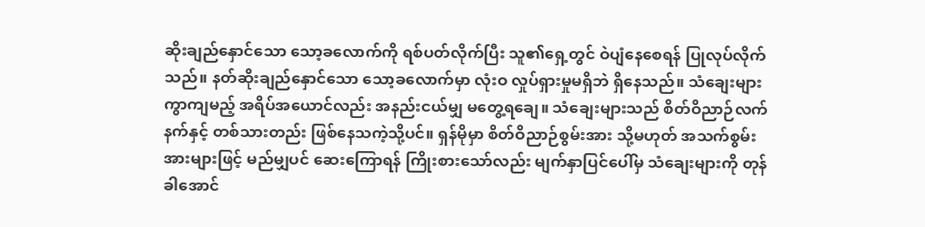ဆိုးချည်နှောင်သော သော့ခလောက်ကို ရစ်ပတ်လိုက်ပြီး သူ၏ရှေ့တွင် ဝဲပျံနေစေရန် ပြုလုပ်လိုက်သည်။ နတ်ဆိုးချည်နှောင်သော သော့ခလောက်မှာ လုံးဝ လှုပ်ရှားမှုမရှိဘဲ ရှိနေသည်။ သံချေးများ ကွာကျမည့် အရိပ်အယောင်လည်း အနည်းငယ်မျှ မတွေ့ရချေ။ သံချေးများသည် စိတ်ဝိညာဉ်လက်နက်နှင့် တစ်သားတည်း ဖြစ်နေသကဲ့သို့ပင်။ ရှန်မိုမှာ စိတ်ဝိညာဉ်စွမ်းအား သို့မဟုတ် အသက်စွမ်းအားများဖြင့် မည်မျှပင် ဆေးကြောရန် ကြိုးစားသော်လည်း မျက်နှာပြင်ပေါ်မှ သံချေးများကို တုန်ခါအောင်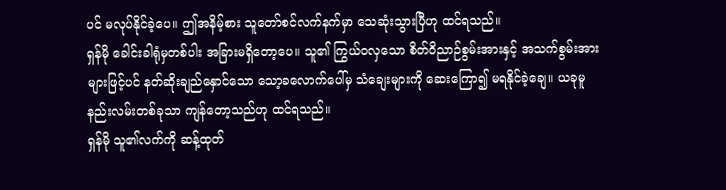ပင် မလုပ်နိုင်ခဲ့ပေ။ ဤအနိမ့်စား သူတော်စင်လက်နက်မှာ သေဆုံးသွားပြီဟု ထင်ရသည်။
ရှန်မို ခေါင်းခါရုံမှတစ်ပါး အခြားမရှိတော့ပေ။ သူ၏ ကြွယ်ဝလှသော စိတ်ဝိညာဉ်စွမ်းအားနှင့် အသက်စွမ်းအားများဖြင့်ပင် နတ်ဆိုးချည်နှောင်သော သော့ခလောက်ပေါ်မှ သံချေးများကို ဆေးကြော၍ မရနိုင်ခဲ့ချေ။ ယခုမူ နည်းလမ်းတစ်ခုသာ ကျန်တော့သည်ဟု ထင်ရသည်။
ရှန်မို သူ၏လက်ကို ဆန့်ထုတ်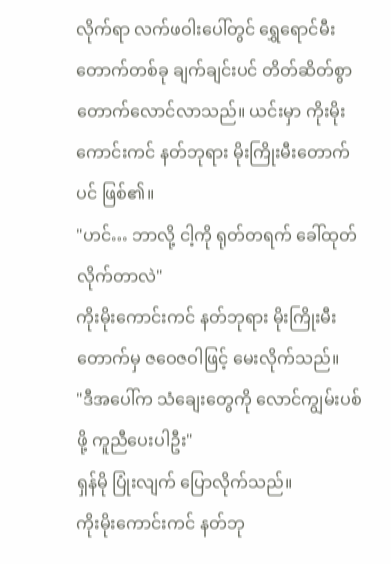လိုက်ရာ လက်ဖဝါးပေါ်တွင် ရွှေရောင်မီးတောက်တစ်ခု ချက်ချင်းပင် တိတ်ဆိတ်စွာ တောက်လောင်လာသည်။ ယင်းမှာ ကိုးမိုးကောင်းကင် နတ်ဘုရား မိုးကြိုးမီးတောက်ပင် ဖြစ်၏။
"ဟင်… ဘာလို့ ငါ့ကို ရုတ်တရက် ခေါ်ထုတ်လိုက်တာလဲ"
ကိုးမိုးကောင်းကင် နတ်ဘုရား မိုးကြိုးမီးတောက်မှ ဇဝေဇဝါဖြင့် မေးလိုက်သည်။
"ဒီအပေါ်က သံချေးတွေကို လောင်ကျွမ်းပစ်ဖို့ ကူညီပေးပါဦး"
ရှန်မို ပြုံးလျက် ပြောလိုက်သည်။
ကိုးမိုးကောင်းကင် နတ်ဘု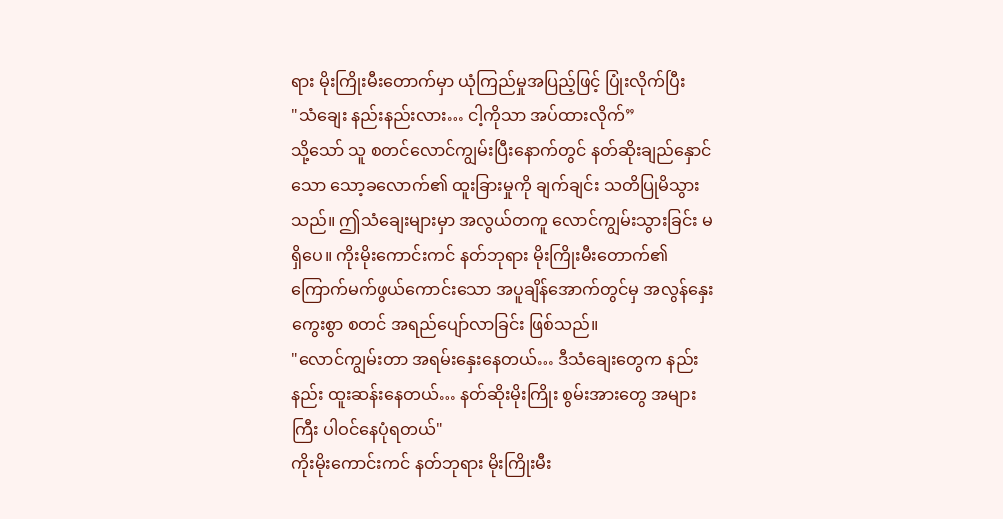ရား မိုးကြိုးမီးတောက်မှာ ယုံကြည်မှုအပြည့်ဖြင့် ပြုံးလိုက်ပြီး
"သံချေး နည်းနည်းလား… ငါ့ကိုသာ အပ်ထားလိုက်”
သို့သော် သူ စတင်လောင်ကျွမ်းပြီးနောက်တွင် နတ်ဆိုးချည်နှောင်သော သော့ခလောက်၏ ထူးခြားမှုကို ချက်ချင်း သတိပြုမိသွားသည်။ ဤသံချေးများမှာ အလွယ်တကူ လောင်ကျွမ်းသွားခြင်း မရှိပေ။ ကိုးမိုးကောင်းကင် နတ်ဘုရား မိုးကြိုးမီးတောက်၏ ကြောက်မက်ဖွယ်ကောင်းသော အပူချိန်အောက်တွင်မှ အလွန်နှေးကွေးစွာ စတင် အရည်ပျော်လာခြင်း ဖြစ်သည်။
"လောင်ကျွမ်းတာ အရမ်းနှေးနေတယ်… ဒီသံချေးတွေက နည်းနည်း ထူးဆန်းနေတယ်… နတ်ဆိုးမိုးကြိုး စွမ်းအားတွေ အများကြီး ပါဝင်နေပုံရတယ်"
ကိုးမိုးကောင်းကင် နတ်ဘုရား မိုးကြိုးမီး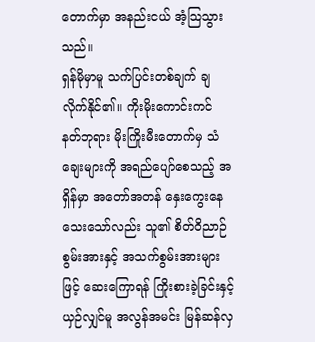တောက်မှာ အနည်းငယ် အံ့သြသွားသည်။
ရှန်မိုမှာမူ သက်ပြင်းတစ်ချက် ချလိုက်နိုင်၏။ ကိုးမိုးကောင်းကင် နတ်ဘုရား မိုးကြိုးမီးတောက်မှ သံချေးများကို အရည်ပျော်စေသည့် အရှိန်မှာ အတော်အတန် နှေးကွေးနေသေးသော်လည်း သူ၏ စိတ်ဝိညာဉ်စွမ်းအားနှင့် အသက်စွမ်းအားများဖြင့် ဆေးကြောရန် ကြိုးစားခဲ့ခြင်းနှင့် ယှဉ်လျှင်မူ အလွန်အမင်း မြန်ဆန်လှ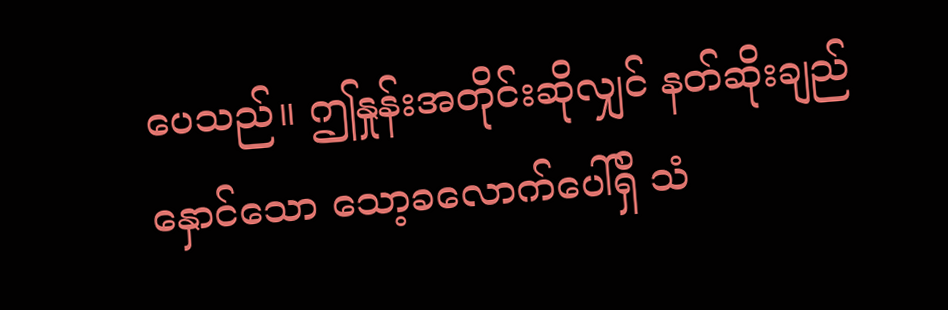ပေသည်။ ဤနှုန်းအတိုင်းဆိုလျှင် နတ်ဆိုးချည်နှောင်သော သော့ခလောက်ပေါ်ရှိ သံ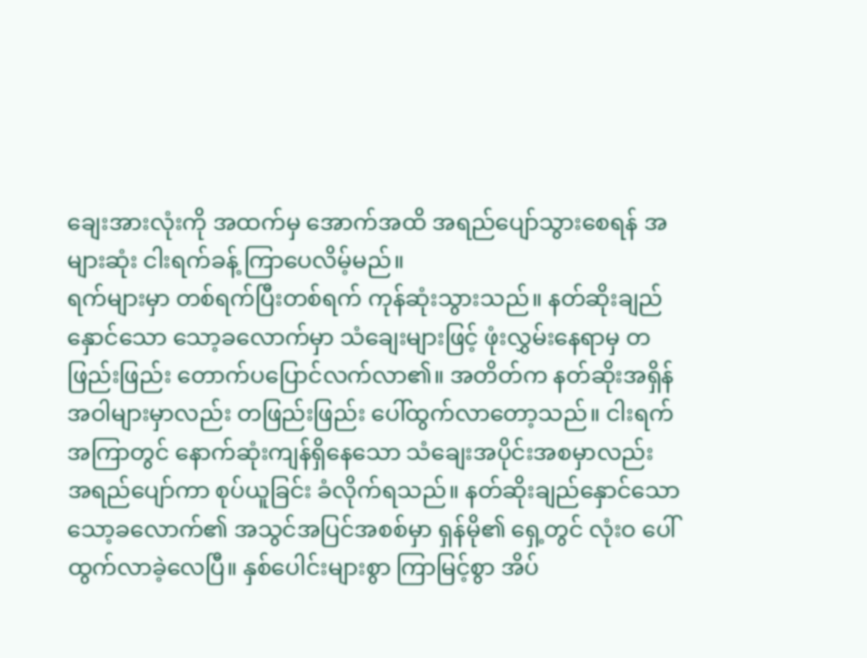ချေးအားလုံးကို အထက်မှ အောက်အထိ အရည်ပျော်သွားစေရန် အများဆုံး ငါးရက်ခန့် ကြာပေလိမ့်မည်။
ရက်များမှာ တစ်ရက်ပြီးတစ်ရက် ကုန်ဆုံးသွားသည်။ နတ်ဆိုးချည်နှောင်သော သော့ခလောက်မှာ သံချေးများဖြင့် ဖုံးလွှမ်းနေရာမှ တဖြည်းဖြည်း တောက်ပပြောင်လက်လာ၏။ အတိတ်က နတ်ဆိုးအရှိန်အဝါများမှာလည်း တဖြည်းဖြည်း ပေါ်ထွက်လာတော့သည်။ ငါးရက်အကြာတွင် နောက်ဆုံးကျန်ရှိနေသော သံချေးအပိုင်းအစမှာလည်း အရည်ပျော်ကာ စုပ်ယူခြင်း ခံလိုက်ရသည်။ နတ်ဆိုးချည်နှောင်သော သော့ခလောက်၏ အသွင်အပြင်အစစ်မှာ ရှန်မို၏ ရှေ့တွင် လုံးဝ ပေါ်ထွက်လာခဲ့လေပြီ။ နှစ်ပေါင်းများစွာ ကြာမြင့်စွာ အိပ်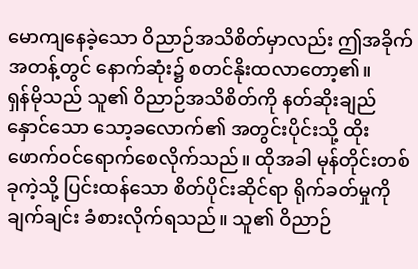မောကျနေခဲ့သော ဝိညာဉ်အသိစိတ်မှာလည်း ဤအခိုက်အတန့်တွင် နောက်ဆုံး၌ စတင်နိုးထလာတော့၏။
ရှန်မိုသည် သူ၏ ဝိညာဉ်အသိစိတ်ကို နတ်ဆိုးချည်နှောင်သော သော့ခလောက်၏ အတွင်းပိုင်းသို့ ထိုးဖောက်ဝင်ရောက်စေလိုက်သည်။ ထိုအခါ မုန်တိုင်းတစ်ခုကဲ့သို့ ပြင်းထန်သော စိတ်ပိုင်းဆိုင်ရာ ရိုက်ခတ်မှုကို ချက်ချင်း ခံစားလိုက်ရသည်။ သူ၏ ဝိညာဉ်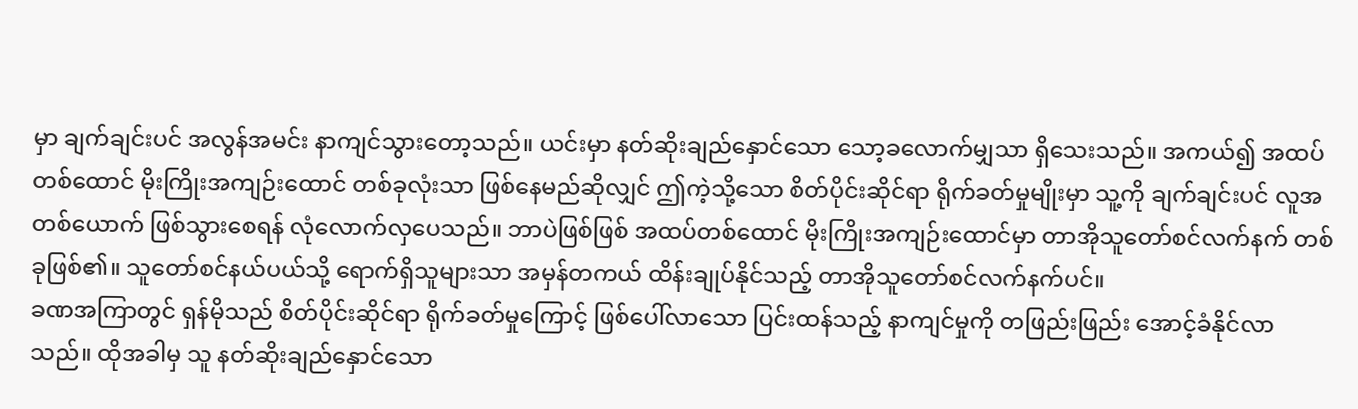မှာ ချက်ချင်းပင် အလွန်အမင်း နာကျင်သွားတော့သည်။ ယင်းမှာ နတ်ဆိုးချည်နှောင်သော သော့ခလောက်မျှသာ ရှိသေးသည်။ အကယ်၍ အထပ်တစ်ထောင် မိုးကြိုးအကျဉ်းထောင် တစ်ခုလုံးသာ ဖြစ်နေမည်ဆိုလျှင် ဤကဲ့သို့သော စိတ်ပိုင်းဆိုင်ရာ ရိုက်ခတ်မှုမျိုးမှာ သူ့ကို ချက်ချင်းပင် လူအတစ်ယောက် ဖြစ်သွားစေရန် လုံလောက်လှပေသည်။ ဘာပဲဖြစ်ဖြစ် အထပ်တစ်ထောင် မိုးကြိုးအကျဉ်းထောင်မှာ တာအိုသူတော်စင်လက်နက် တစ်ခုဖြစ်၏။ သူတော်စင်နယ်ပယ်သို့ ရောက်ရှိသူများသာ အမှန်တကယ် ထိန်းချုပ်နိုင်သည့် တာအိုသူတော်စင်လက်နက်ပင်။
ခဏအကြာတွင် ရှန်မိုသည် စိတ်ပိုင်းဆိုင်ရာ ရိုက်ခတ်မှုကြောင့် ဖြစ်ပေါ်လာသော ပြင်းထန်သည့် နာကျင်မှုကို တဖြည်းဖြည်း အောင့်ခံနိုင်လာသည်။ ထိုအခါမှ သူ နတ်ဆိုးချည်နှောင်သော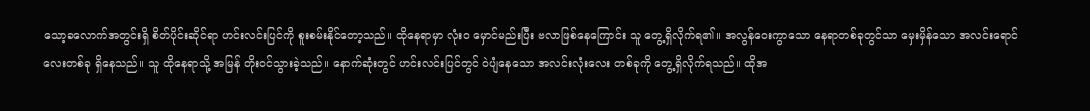သော့ခလောက်အတွင်းရှိ စိတ်ပိုင်းဆိုင်ရာ ဟင်းလင်းပြင်ကို စူးစမ်းနိုင်တော့သည်။ ထိုနေရာမှာ လုံးဝ မှောင်မည်းပြီး ဗလာဖြစ်နေကြောင်း သူ တွေ့ရှိလိုက်ရ၏။ အလွန်ဝေးကွာသော နေရာတစ်ခုတွင်သာ မှေးမှိန်သော အလင်းရောင်လေးတစ်ခု ရှိနေသည်။ သူ ထိုနေရာသို့ အမြန် တိုးဝင်သွားခဲ့သည်။ နောက်ဆုံးတွင် ဟင်းလင်းပြင်တွင် ဝဲပျံနေသော အလင်းလုံးလေး တစ်ခုကို တွေ့ရှိလိုက်ရသည်။ ထိုအ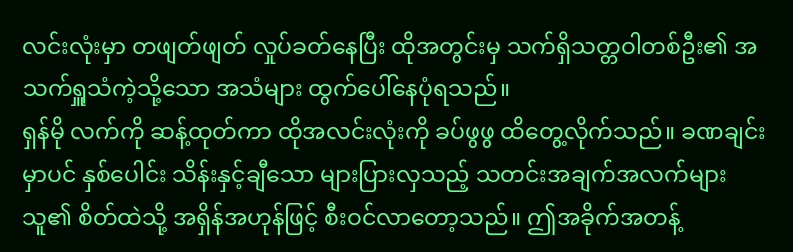လင်းလုံးမှာ တဖျတ်ဖျတ် လှုပ်ခတ်နေပြီး ထိုအတွင်းမှ သက်ရှိသတ္တဝါတစ်ဦး၏ အသက်ရှူသံကဲ့သို့သော အသံများ ထွက်ပေါ်နေပုံရသည်။
ရှန်မို လက်ကို ဆန့်ထုတ်ကာ ထိုအလင်းလုံးကို ခပ်ဖွဖွ ထိတွေ့လိုက်သည်။ ခဏချင်းမှာပင် နှစ်ပေါင်း သိန်းနှင့်ချီသော များပြားလှသည့် သတင်းအချက်အလက်များ သူ၏ စိတ်ထဲသို့ အရှိန်အဟုန်ဖြင့် စီးဝင်လာတော့သည်။ ဤအခိုက်အတန့်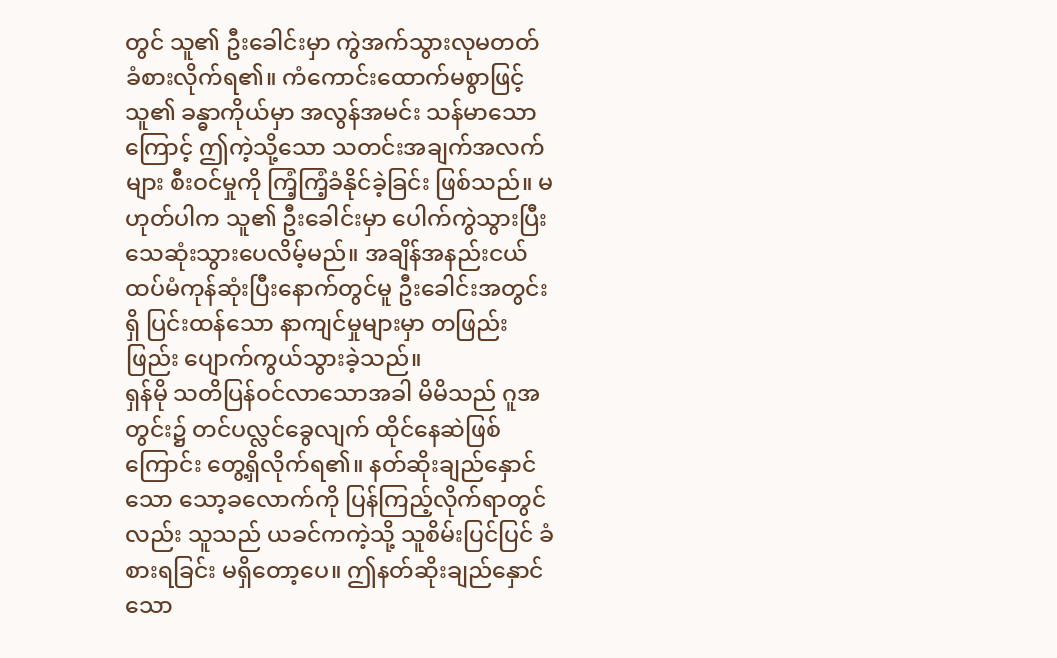တွင် သူ၏ ဦးခေါင်းမှာ ကွဲအက်သွားလုမတတ် ခံစားလိုက်ရ၏။ ကံကောင်းထောက်မစွာဖြင့် သူ၏ ခန္ဓာကိုယ်မှာ အလွန်အမင်း သန်မာသောကြောင့် ဤကဲ့သို့သော သတင်းအချက်အလက်များ စီးဝင်မှုကို ကြံ့ကြံ့ခံနိုင်ခဲ့ခြင်း ဖြစ်သည်။ မဟုတ်ပါက သူ၏ ဦးခေါင်းမှာ ပေါက်ကွဲသွားပြီး သေဆုံးသွားပေလိမ့်မည်။ အချိန်အနည်းငယ် ထပ်မံကုန်ဆုံးပြီးနောက်တွင်မူ ဦးခေါင်းအတွင်းရှိ ပြင်းထန်သော နာကျင်မှုများမှာ တဖြည်းဖြည်း ပျောက်ကွယ်သွားခဲ့သည်။
ရှန်မို သတိပြန်ဝင်လာသောအခါ မိမိသည် ဂူအတွင်း၌ တင်ပလ္လင်ခွေလျက် ထိုင်နေဆဲဖြစ်ကြောင်း တွေ့ရှိလိုက်ရ၏။ နတ်ဆိုးချည်နှောင်သော သော့ခလောက်ကို ပြန်ကြည့်လိုက်ရာတွင်လည်း သူသည် ယခင်ကကဲ့သို့ သူစိမ်းပြင်ပြင် ခံစားရခြင်း မရှိတော့ပေ။ ဤနတ်ဆိုးချည်နှောင်သော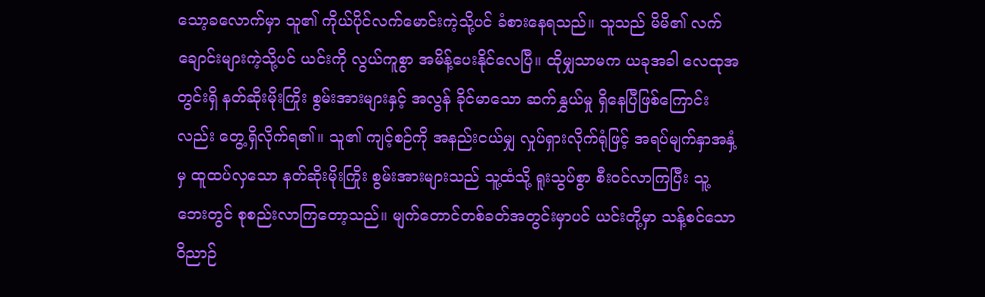သော့ခလောက်မှာ သူ၏ ကိုယ်ပိုင်လက်မောင်းကဲ့သို့ပင် ခံစားနေရသည်။ သူသည် မိမိ၏ လက်ချောင်းများကဲ့သို့ပင် ယင်းကို လွယ်ကူစွာ အမိန့်ပေးနိုင်လေပြီ။ ထိုမျှသာမက ယခုအခါ လေထုအတွင်းရှိ နတ်ဆိုးမိုးကြိုး စွမ်းအားများနှင့် အလွန် ခိုင်မာသော ဆက်နွှယ်မှု ရှိနေပြီဖြစ်ကြောင်းလည်း တွေ့ရှိလိုက်ရ၏။ သူ၏ ကျင့်စဉ်ကို အနည်းငယ်မျှ လှုပ်ရှားလိုက်ရုံဖြင့် အရပ်မျက်နှာအနှံ့မှ ထူထပ်လှသော နတ်ဆိုးမိုးကြိုး စွမ်းအားများသည် သူ့ထံသို့ ရူးသွပ်စွာ စီးဝင်လာကြပြီး သူ့ဘေးတွင် စုစည်းလာကြတော့သည်။ မျက်တောင်တစ်ခတ်အတွင်းမှာပင် ယင်းတို့မှာ သန့်စင်သော ဝိညာဉ်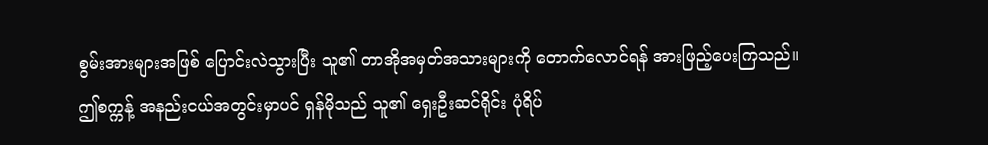စွမ်းအားများအဖြစ် ပြောင်းလဲသွားပြီး သူ၏ တာအိုအမှတ်အသားများကို တောက်လောင်ရန် အားဖြည့်ပေးကြသည်။
ဤစက္ကန့် အနည်းငယ်အတွင်းမှာပင် ရှန်မိုသည် သူ၏ ရှေးဦးဆင်ရိုင်း ပုံရိပ်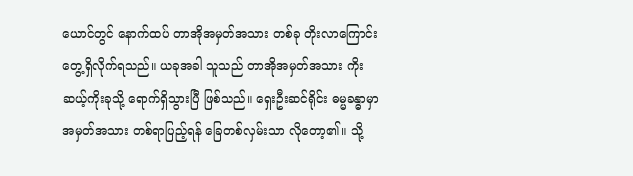ယောင်တွင် နောက်ထပ် တာအိုအမှတ်အသား တစ်ခု တိုးလာကြောင်း တွေ့ရှိလိုက်ရသည်။ ယခုအခါ သူသည် တာအိုအမှတ်အသား ကိုးဆယ့်ကိုးခုသို့ ရောက်ရှိသွားပြီ ဖြစ်သည်။ ရှေးဦးဆင်ရိုင်း ဓမ္မခန္ဓာမှာ အမှတ်အသား တစ်ရာပြည့်ရန် ခြေတစ်လှမ်းသာ လိုတော့၏။ သို့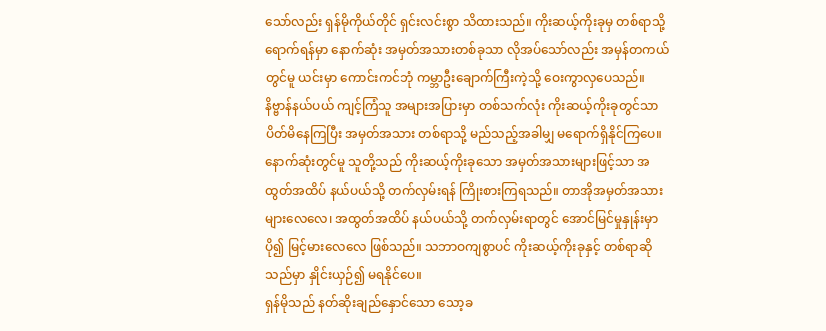သော်လည်း ရှန်မိုကိုယ်တိုင် ရှင်းလင်းစွာ သိထားသည်။ ကိုးဆယ့်ကိုးခုမှ တစ်ရာသို့ ရောက်ရန်မှာ နောက်ဆုံး အမှတ်အသားတစ်ခုသာ လိုအပ်သော်လည်း အမှန်တကယ်တွင်မူ ယင်းမှာ ကောင်းကင်ဘုံ ကမ္ဘာဦးချောက်ကြီးကဲ့သို့ ဝေးကွာလှပေသည်။ နိဗ္ဗာန်နယ်ပယ် ကျင့်ကြံသူ အများအပြားမှာ တစ်သက်လုံး ကိုးဆယ့်ကိုးခုတွင်သာ ပိတ်မိနေကြပြီး အမှတ်အသား တစ်ရာသို့ မည်သည့်အခါမျှ မရောက်ရှိနိုင်ကြပေ။ နောက်ဆုံးတွင်မူ သူတို့သည် ကိုးဆယ့်ကိုးခုသော အမှတ်အသားများဖြင့်သာ အထွတ်အထိပ် နယ်ပယ်သို့ တက်လှမ်းရန် ကြိုးစားကြရသည်။ တာအိုအမှတ်အသား များလေလေ၊ အထွတ်အထိပ် နယ်ပယ်သို့ တက်လှမ်းရာတွင် အောင်မြင်မှုနှုန်းမှာ ပို၍ မြင့်မားလေလေ ဖြစ်သည်။ သဘာဝကျစွာပင် ကိုးဆယ့်ကိုးခုနှင့် တစ်ရာဆိုသည်မှာ နှိုင်းယှဉ်၍ မရနိုင်ပေ။
ရှန်မိုသည် နတ်ဆိုးချည်နှောင်သော သော့ခ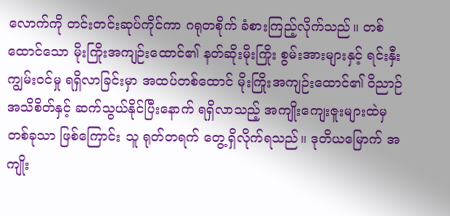လောက်ကို တင်းတင်းဆုပ်ကိုင်ကာ ဂရုတစိုက် ခံစားကြည့်လိုက်သည်။ တစ်ထောင်သော မိုးကြိုးအကျဉ်းထောင်၏ နတ်ဆိုးမိုးကြိုး စွမ်းအားများနှင့် ရင်းနှီးကျွမ်းဝင်မှု ရရှိလာခြင်းမှာ အထပ်တစ်ထောင် မိုးကြိုးအကျဉ်းထောင်၏ ဝိညာဉ်အသိစိတ်နှင့် ဆက်သွယ်နိုင်ပြီးနောက် ရရှိလာသည့် အကျိုးကျေးဇူးများထဲမှ တစ်ခုသာ ဖြစ်ကြောင်း သူ ရုတ်တရက် တွေ့ရှိလိုက်ရသည်။ ဒုတိယမြောက် အကျိုး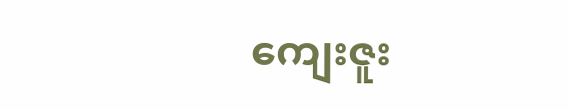ကျေးဇူး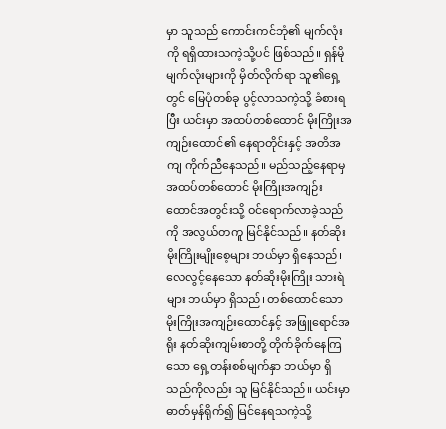မှာ သူသည် ကောင်းကင်ဘုံ၏ မျက်လုံးကို ရရှိထားသကဲ့သို့ပင် ဖြစ်သည်။ ရှန်မို မျက်လုံးများကို မှိတ်လိုက်ရာ သူ၏ရှေ့တွင် မြေပုံတစ်ခု ပွင့်လာသကဲ့သို့ ခံစားရပြီး ယင်းမှာ အထပ်တစ်ထောင် မိုးကြိုးအကျဉ်းထောင်၏ နေရာတိုင်းနှင့် အတိအကျ ကိုက်ညီနေသည်။ မည်သည့်နေရာမှ အထပ်တစ်ထောင် မိုးကြိုးအကျဉ်းထောင်အတွင်းသို့ ဝင်ရောက်လာခဲ့သည်ကို အလွယ်တကူ မြင်နိုင်သည်။ နတ်ဆိုး မိုးကြိုးမျိုးစေ့များ ဘယ်မှာ ရှိနေသည်၊ လေလွင့်နေသော နတ်ဆိုးမိုးကြိုး သားရဲများ ဘယ်မှာ ရှိသည်၊ တစ်ထောင်သော မိုးကြိုးအကျဉ်းထောင်နှင့် အဖြူရောင်အရိုး နတ်ဆိုးကျမ်းစာတို့ တိုက်ခိုက်နေကြသော ရှေ့တန်းစစ်မျက်နှာ ဘယ်မှာ ရှိသည်ကိုလည်း သူ မြင်နိုင်သည်။ ယင်းမှာ ဓာတ်မှန်ရိုက်၍ မြင်နေရသကဲ့သို့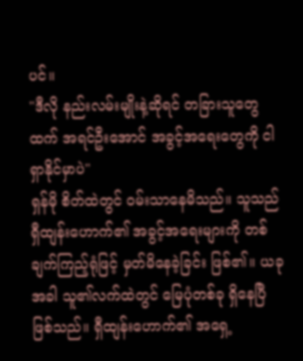ပင်။
"ဒီလို နည်းလမ်းမျိုးနဲ့ဆိုရင် တခြားသူတွေထက် အရင်ဦးအောင် အခွင့်အရေးတွေကို ငါ ရှာနိုင်မှာပဲ"
ရှန်မို စိတ်ထဲတွင် ဝမ်းသာနေမိသည်။ သူသည် ရှီထျန်းဟောက်၏ အခွင့်အရေးများကို တစ်ချက်ကြည့်ရုံဖြင့် မှတ်မိနေခဲ့ခြင်း ဖြစ်၏။ ယခုအခါ သူ၏လက်ထဲတွင် မြေပုံတစ်ခု ရှိနေပြီဖြစ်သည်။ ရှီထျန်းဟောက်၏ အရှေ့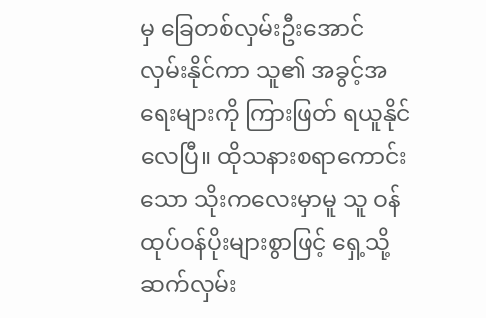မှ ခြေတစ်လှမ်းဦးအောင် လှမ်းနိုင်ကာ သူ၏ အခွင့်အရေးများကို ကြားဖြတ် ရယူနိုင်လေပြီ။ ထိုသနားစရာကောင်းသော သိုးကလေးမှာမူ သူ ဝန်ထုပ်ဝန်ပိုးများစွာဖြင့် ရှေ့သို့ ဆက်လှမ်း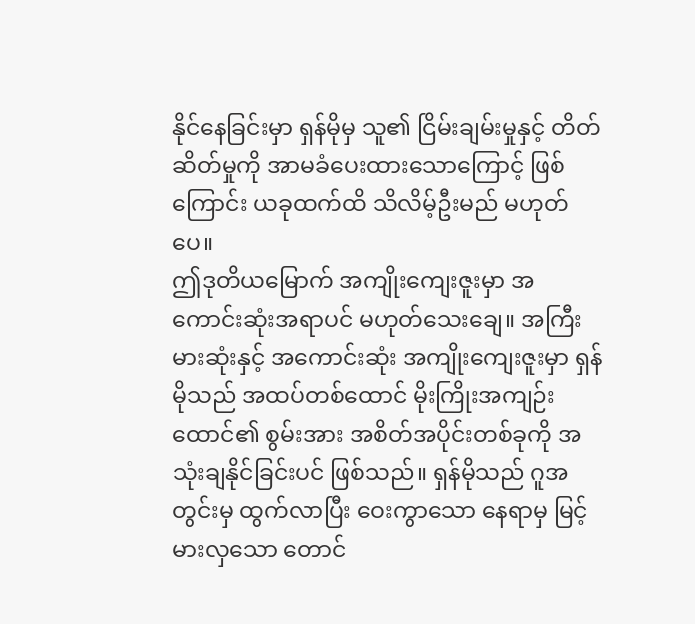နိုင်နေခြင်းမှာ ရှန်မိုမှ သူ၏ ငြိမ်းချမ်းမှုနှင့် တိတ်ဆိတ်မှုကို အာမခံပေးထားသောကြောင့် ဖြစ်ကြောင်း ယခုထက်ထိ သိလိမ့်ဦးမည် မဟုတ်ပေ။
ဤဒုတိယမြောက် အကျိုးကျေးဇူးမှာ အကောင်းဆုံးအရာပင် မဟုတ်သေးချေ။ အကြီးမားဆုံးနှင့် အကောင်းဆုံး အကျိုးကျေးဇူးမှာ ရှန်မိုသည် အထပ်တစ်ထောင် မိုးကြိုးအကျဉ်းထောင်၏ စွမ်းအား အစိတ်အပိုင်းတစ်ခုကို အသုံးချနိုင်ခြင်းပင် ဖြစ်သည်။ ရှန်မိုသည် ဂူအတွင်းမှ ထွက်လာပြီး ဝေးကွာသော နေရာမှ မြင့်မားလှသော တောင်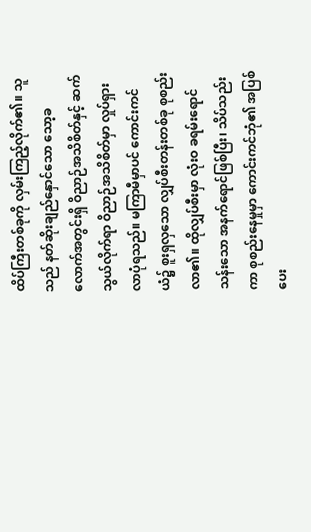ထိပ်ကြီးတစ်ခုကို လှမ်းကြည့်လိုက်၏။ သူသည် နတ်ဆိုးချည်နှောင်သော သော့ခလောက်အတွင်းရှိ ဝိညာဉ်အသိစိတ်နှင့် ဆက်သွယ်လိုက်ရာ ဝိညာဉ်အသိစိတ်မှာ လှုပ်ရှားလာပုံရသည်။ မကြာမီမှာပင် ကောင်းကင်ယံ၌ စူးရှလှသော လျှပ်စီးတန်းတစ်ခု စုစည်းလာ၏။ ထိုလျှပ်စီးမှာ လုံးဝ ခရမ်းရောင်သန်းသော အနက်ရောင်ဖြစ်ပြီး၊ သိပ်သည်းကာ စုစည်းနေမှုမှာ ကောင်းကင်ဘုံ၏ အပြစ်ပေး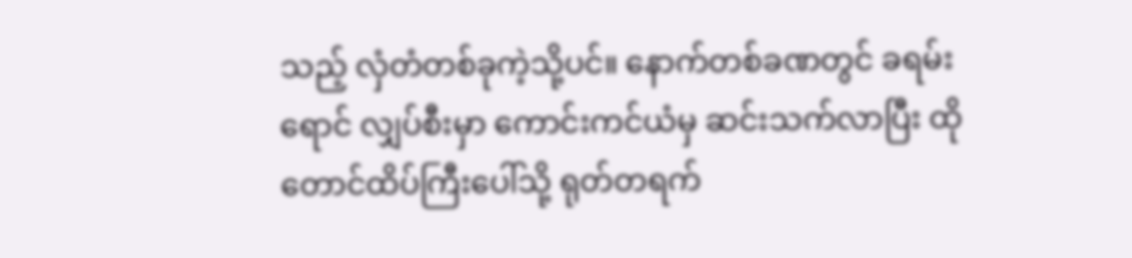သည့် လှံတံတစ်ခုကဲ့သို့ပင်။ နောက်တစ်ခဏတွင် ခရမ်းရောင် လျှပ်စီးမှာ ကောင်းကင်ယံမှ ဆင်းသက်လာပြီး ထိုတောင်ထိပ်ကြီးပေါ်သို့ ရုတ်တရက်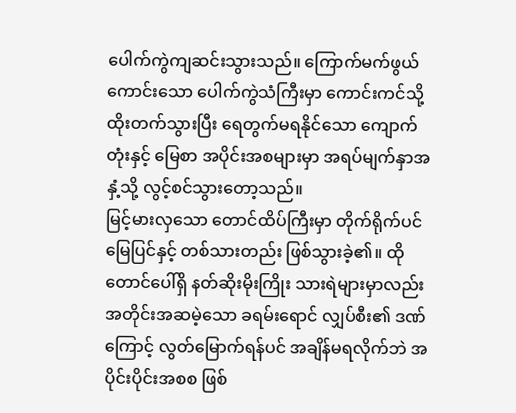ပေါက်ကွဲကျဆင်းသွားသည်။ ကြောက်မက်ဖွယ်ကောင်းသော ပေါက်ကွဲသံကြီးမှာ ကောင်းကင်သို့ ထိုးတက်သွားပြီး ရေတွက်မရနိုင်သော ကျောက်တုံးနှင့် မြေစာ အပိုင်းအစများမှာ အရပ်မျက်နှာအနှံ့သို့ လွင့်စင်သွားတော့သည်။
မြင့်မားလှသော တောင်ထိပ်ကြီးမှာ တိုက်ရိုက်ပင် မြေပြင်နှင့် တစ်သားတည်း ဖြစ်သွားခဲ့၏။ ထိုတောင်ပေါ်ရှိ နတ်ဆိုးမိုးကြိုး သားရဲများမှာလည်း အတိုင်းအဆမဲ့သော ခရမ်းရောင် လျှပ်စီး၏ ဒဏ်ကြောင့် လွတ်မြောက်ရန်ပင် အချိန်မရလိုက်ဘဲ အပိုင်းပိုင်းအစစ ဖြစ်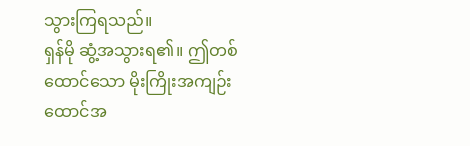သွားကြရသည်။
ရှန်မို ဆွံ့အသွားရ၏။ ဤတစ်ထောင်သော မိုးကြိုးအကျဉ်းထောင်အ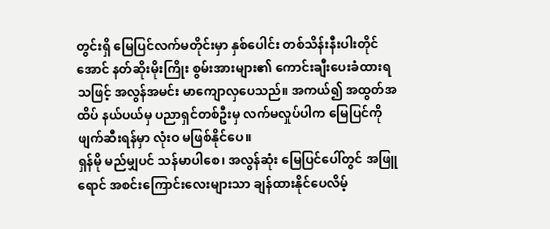တွင်းရှိ မြေပြင်လက်မတိုင်းမှာ နှစ်ပေါင်း တစ်သိန်းနီးပါးတိုင်အောင် နတ်ဆိုးမိုးကြိုး စွမ်းအားများ၏ ကောင်းချီးပေးခံထားရသဖြင့် အလွန်အမင်း မာကျောလှပေသည်။ အကယ်၍ အထွတ်အထိပ် နယ်ပယ်မှ ပညာရှင်တစ်ဦးမှ လက်မလှုပ်ပါက မြေပြင်ကို ဖျက်ဆီးရန်မှာ လုံးဝ မဖြစ်နိုင်ပေ။
ရှန်မို မည်မျှပင် သန်မာပါစေ၊ အလွန်ဆုံး မြေပြင်ပေါ်တွင် အဖြူရောင် အစင်းကြောင်းလေးများသာ ချန်ထားနိုင်ပေလိမ့်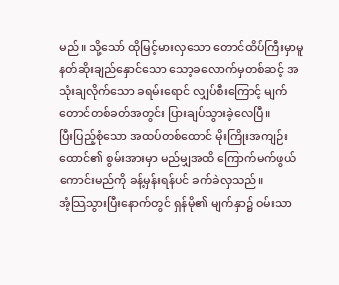မည်။ သို့သော် ထိုမြင့်မားလှသော တောင်ထိပ်ကြီးမှာမူ နတ်ဆိုးချည်နှောင်သော သော့ခလောက်မှတစ်ဆင့် အသုံးချလိုက်သော ခရမ်းရောင် လျှပ်စီးကြောင့် မျက်တောင်တစ်ခတ်အတွင်း ပြားချပ်သွားခဲ့လေပြီ။
ပြီးပြည့်စုံသော အထပ်တစ်ထောင် မိုးကြိုးအကျဉ်းထောင်၏ စွမ်းအားမှာ မည်မျှအထိ ကြောက်မက်ဖွယ် ကောင်းမည်ကို ခန့်မှန်းရန်ပင် ခက်ခဲလှသည်။
အံ့သြသွားပြီးနောက်တွင် ရှန်မို၏ မျက်နှာ၌ ဝမ်းသာ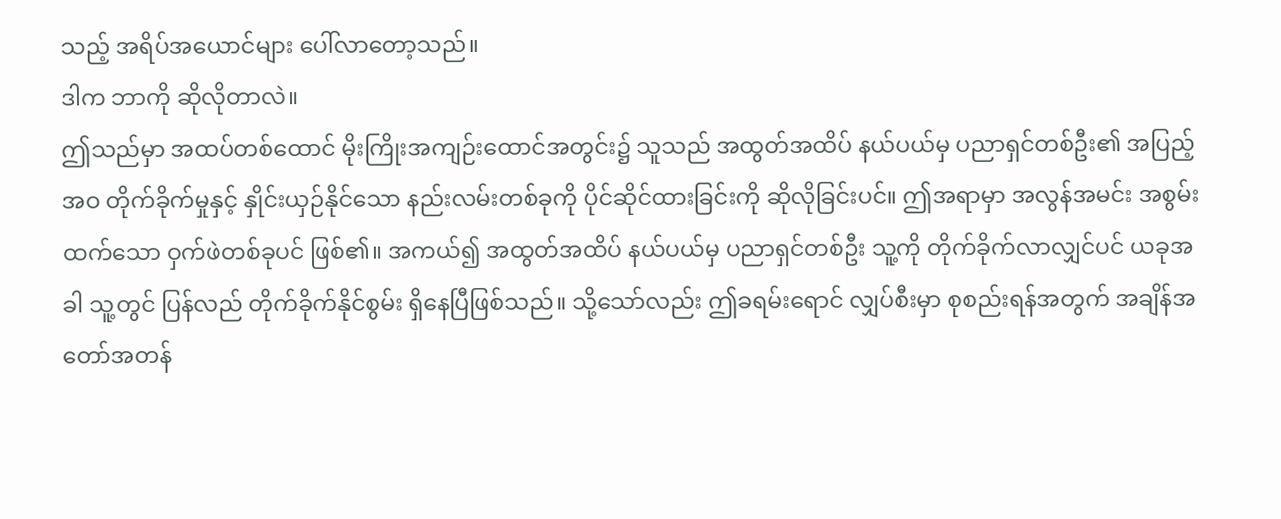သည့် အရိပ်အယောင်များ ပေါ်လာတော့သည်။
ဒါက ဘာကို ဆိုလိုတာလဲ။
ဤသည်မှာ အထပ်တစ်ထောင် မိုးကြိုးအကျဉ်းထောင်အတွင်း၌ သူသည် အထွတ်အထိပ် နယ်ပယ်မှ ပညာရှင်တစ်ဦး၏ အပြည့်အဝ တိုက်ခိုက်မှုနှင့် နှိုင်းယှဉ်နိုင်သော နည်းလမ်းတစ်ခုကို ပိုင်ဆိုင်ထားခြင်းကို ဆိုလိုခြင်းပင်။ ဤအရာမှာ အလွန်အမင်း အစွမ်းထက်သော ဝှက်ဖဲတစ်ခုပင် ဖြစ်၏။ အကယ်၍ အထွတ်အထိပ် နယ်ပယ်မှ ပညာရှင်တစ်ဦး သူ့ကို တိုက်ခိုက်လာလျှင်ပင် ယခုအခါ သူ့တွင် ပြန်လည် တိုက်ခိုက်နိုင်စွမ်း ရှိနေပြီဖြစ်သည်။ သို့သော်လည်း ဤခရမ်းရောင် လျှပ်စီးမှာ စုစည်းရန်အတွက် အချိန်အတော်အတန်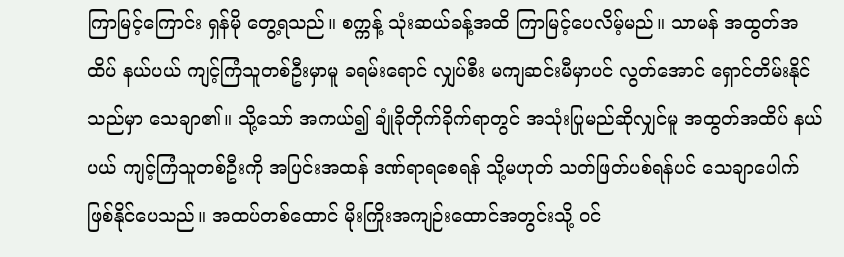ကြာမြင့်ကြောင်း ရှန်မို တွေ့ရသည်။ စက္ကန့် သုံးဆယ်ခန့်အထိ ကြာမြင့်ပေလိမ့်မည်။ သာမန် အထွတ်အထိပ် နယ်ပယ် ကျင့်ကြံသူတစ်ဦးမှာမူ ခရမ်းရောင် လျှပ်စီး မကျဆင်းမီမှာပင် လွတ်အောင် ရှောင်တိမ်းနိုင်သည်မှာ သေချာ၏။ သို့သော် အကယ်၍ ချုံခိုတိုက်ခိုက်ရာတွင် အသုံးပြုမည်ဆိုလျှင်မူ အထွတ်အထိပ် နယ်ပယ် ကျင့်ကြံသူတစ်ဦးကို အပြင်းအထန် ဒဏ်ရာရစေရန် သို့မဟုတ် သတ်ဖြတ်ပစ်ရန်ပင် သေချာပေါက် ဖြစ်နိုင်ပေသည်။ အထပ်တစ်ထောင် မိုးကြိုးအကျဉ်းထောင်အတွင်းသို့ ဝင်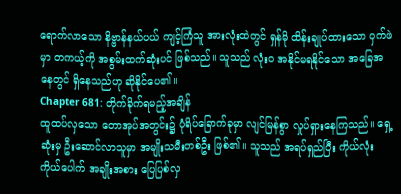ရောက်လာသော နိဗ္ဗာန်နယ်ပယ် ကျင့်ကြံသူ အားလုံးထဲတွင် ရှန်မို ထိန်းချုပ်ထားသော ဝှက်ဖဲမှာ တကယ့်ကို အစွမ်းထက်ဆုံးပင် ဖြစ်သည်။ သူသည် လုံးဝ အနိုင်မရနိုင်သော အခြေအနေတွင် ရှိနေသည်ဟု ဆိုနိုင်ပေ၏။
Chapter 681: တိုက်ခိုက်ရမည့်အချိန်
ထူထပ်လှသော တောအုပ်အတွင်း၌ ပုံရိပ်ခြောက်ခုမှာ လျင်မြန်စွာ လှုပ်ရှားနေကြသည်။ ရှေ့ဆုံးမှ ဦးဆောင်လာသူမှာ အမျိုးသမီးတစ်ဦး ဖြစ်၏။ သူသည် အရပ်ရှည်ပြီး ကိုယ်လုံးကိုယ်ပေါက် အချိုးအစား ပြေပြစ်လှ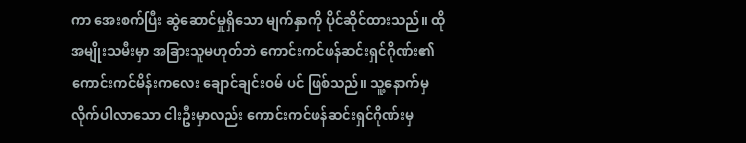ကာ အေးစက်ပြီး ဆွဲဆောင်မှုရှိသော မျက်နှာကို ပိုင်ဆိုင်ထားသည်။ ထိုအမျိုးသမီးမှာ အခြားသူမဟုတ်ဘဲ ကောင်းကင်ဖန်ဆင်းရှင်ဂိုဏ်း၏ ကောင်းကင်မိန်းကလေး ချောင်ချင်းဝမ် ပင် ဖြစ်သည်။ သူ့နောက်မှ လိုက်ပါလာသော ငါးဦးမှာလည်း ကောင်းကင်ဖန်ဆင်းရှင်ဂိုဏ်းမှ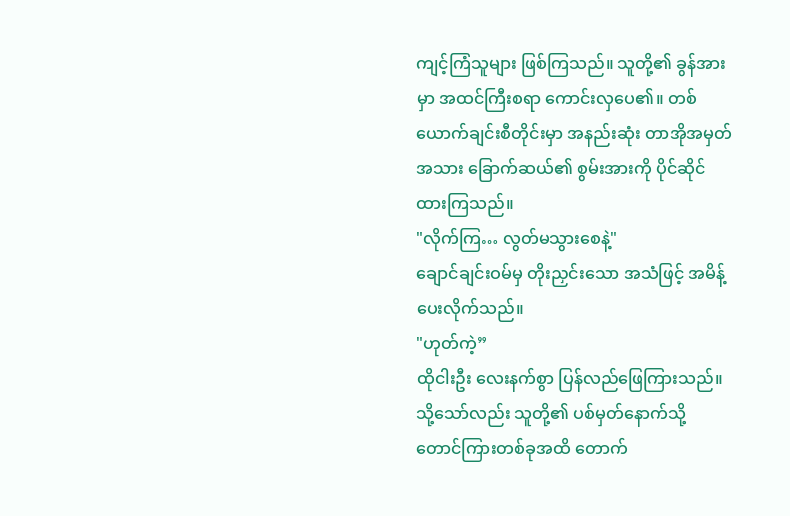ကျင့်ကြံသူများ ဖြစ်ကြသည်။ သူတို့၏ ခွန်အားမှာ အထင်ကြီးစရာ ကောင်းလှပေ၏။ တစ်ယောက်ချင်းစီတိုင်းမှာ အနည်းဆုံး တာအိုအမှတ်အသား ခြောက်ဆယ်၏ စွမ်းအားကို ပိုင်ဆိုင်ထားကြသည်။
"လိုက်ကြ… လွတ်မသွားစေနဲ့"
ချောင်ချင်းဝမ်မှ တိုးညှင်းသော အသံဖြင့် အမိန့်ပေးလိုက်သည်။
"ဟုတ်ကဲ့”
ထိုငါးဦး လေးနက်စွာ ပြန်လည်ဖြေကြားသည်။ သို့သော်လည်း သူတို့၏ ပစ်မှတ်နောက်သို့ တောင်ကြားတစ်ခုအထိ တောက်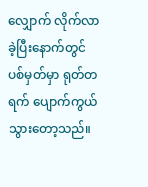လျှောက် လိုက်လာခဲ့ပြီးနောက်တွင် ပစ်မှတ်မှာ ရုတ်တရက် ပျောက်ကွယ်သွားတော့သည်။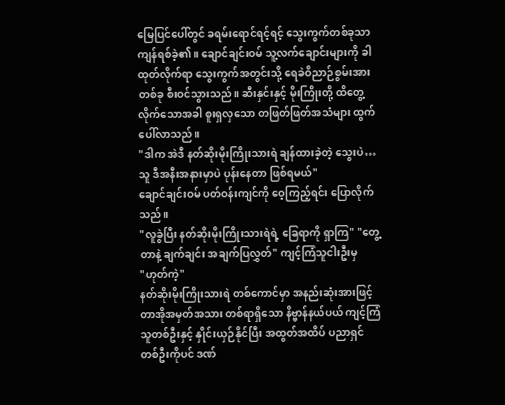မြေပြင်ပေါ်တွင် ခရမ်းရောင်ရင့်ရင့် သွေးကွက်တစ်ခုသာ ကျန်ရစ်ခဲ့၏။ ချောင်ချင်းဝမ် သူ့လက်ချောင်းများကို ခါထုတ်လိုက်ရာ သွေးကွက်အတွင်းသို့ ရေခဲဝိညာဉ်စွမ်းအား တစ်ခု စီးဝင်သွားသည်။ ဆီးနှင်းနှင့် မိုးကြိုးတို့ ထိတွေ့လိုက်သောအခါ စူးရှလှသော တဖြတ်ဖြတ်အသံများ ထွက်ပေါ်လာသည်။
"ဒါက အဲဒီ နတ်ဆိုးမိုးကြိုးသားရဲ ချန်ထားခဲ့တဲ့ သွေးပဲ… သူ ဒီအနီးအနားမှာပဲ ပုန်းနေတာ ဖြစ်ရမယ်"
ချောင်ချင်းဝမ် ပတ်ဝန်းကျင်ကို ဝေ့ကြည့်ရင်း ပြောလိုက်သည်။
"လူခွဲပြီး နတ်ဆိုးမိုးကြိုးသားရဲရဲ့ ခြေရာကို ရှာကြ" "တွေ့တာနဲ့ ချက်ချင်း အချက်ပြလွှတ်" ကျင့်ကြံသူငါးဦးမှ
"ဟုတ်ကဲ့"
နတ်ဆိုးမိုးကြိုးသားရဲ တစ်ကောင်မှာ အနည်းဆုံးအားဖြင့် တာအိုအမှတ်အသား တစ်ရာရှိသော နိဗ္ဗာန်နယ်ပယ် ကျင့်ကြံသူတစ်ဦးနှင့် နှိုင်းယှဉ်နိုင်ပြီး အထွတ်အထိပ် ပညာရှင်တစ်ဦးကိုပင် ဒဏ်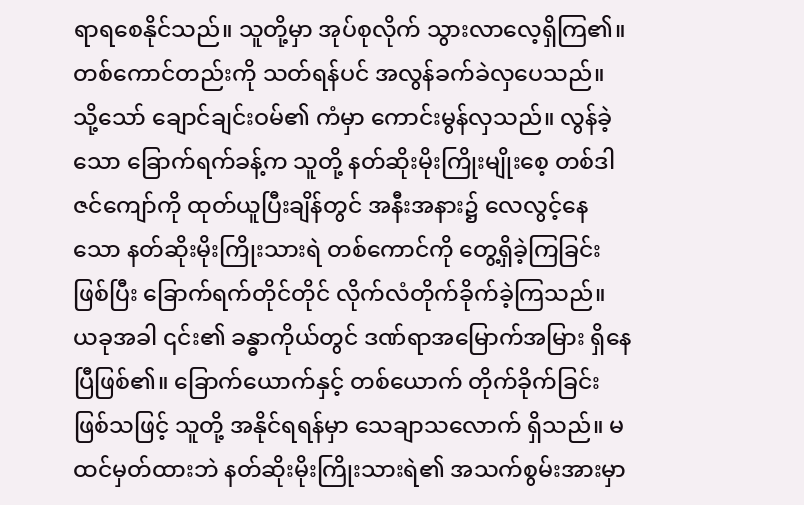ရာရစေနိုင်သည်။ သူတို့မှာ အုပ်စုလိုက် သွားလာလေ့ရှိကြ၏။ တစ်ကောင်တည်းကို သတ်ရန်ပင် အလွန်ခက်ခဲလှပေသည်။ သို့သော် ချောင်ချင်းဝမ်၏ ကံမှာ ကောင်းမွန်လှသည်။ လွန်ခဲ့သော ခြောက်ရက်ခန့်က သူတို့ နတ်ဆိုးမိုးကြိုးမျိုးစေ့ တစ်ဒါဇင်ကျော်ကို ထုတ်ယူပြီးချိန်တွင် အနီးအနား၌ လေလွင့်နေသော နတ်ဆိုးမိုးကြိုးသားရဲ တစ်ကောင်ကို တွေ့ရှိခဲ့ကြခြင်း ဖြစ်ပြီး ခြောက်ရက်တိုင်တိုင် လိုက်လံတိုက်ခိုက်ခဲ့ကြသည်။ ယခုအခါ ၎င်း၏ ခန္ဓာကိုယ်တွင် ဒဏ်ရာအမြောက်အမြား ရှိနေပြီဖြစ်၏။ ခြောက်ယောက်နှင့် တစ်ယောက် တိုက်ခိုက်ခြင်းဖြစ်သဖြင့် သူတို့ အနိုင်ရရန်မှာ သေချာသလောက် ရှိသည်။ မထင်မှတ်ထားဘဲ နတ်ဆိုးမိုးကြိုးသားရဲ၏ အသက်စွမ်းအားမှာ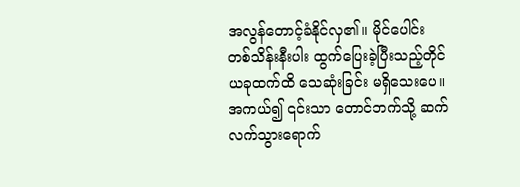အလွန်တောင့်ခံနိုင်လှ၏။ မိုင်ပေါင်း တစ်သိန်းနီးပါး ထွက်ပြေးခဲ့ပြီးသည့်တိုင် ယခုထက်ထိ သေဆုံးခြင်း မရှိသေးပေ။ အကယ်၍ ၎င်းသာ တောင်ဘက်သို့ ဆက်လက်သွားရောက်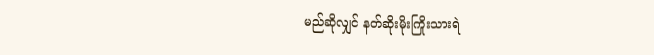မည်ဆိုလျှင် နတ်ဆိုးမိုးကြိုးသားရဲ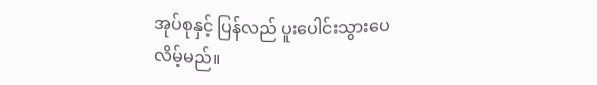အုပ်စုနှင့် ပြန်လည် ပူးပေါင်းသွားပေလိမ့်မည်။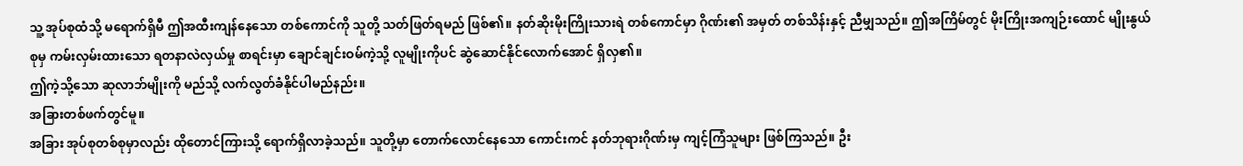သူ့ အုပ်စုထံသို့ မရောက်ရှိမီ ဤအထီးကျန်နေသော တစ်ကောင်ကို သူတို့ သတ်ဖြတ်ရမည် ဖြစ်၏။ နတ်ဆိုးမိုးကြိုးသားရဲ တစ်ကောင်မှာ ဂိုဏ်း၏ အမှတ် တစ်သိန်းနှင့် ညီမျှသည်။ ဤအကြိမ်တွင် မိုးကြိုးအကျဉ်းထောင် မျိုးနွယ်စုမှ ကမ်းလှမ်းထားသော ရတနာလဲလှယ်မှု စာရင်းမှာ ချောင်ချင်းဝမ်ကဲ့သို့ လူမျိုးကိုပင် ဆွဲဆောင်နိုင်လောက်အောင် ရှိလှ၏။
ဤကဲ့သို့သော ဆုလာဘ်မျိုးကို မည်သို့ လက်လွတ်ခံနိုင်ပါမည်နည်း။
အခြားတစ်ဖက်တွင်မူ။
အခြား အုပ်စုတစ်စုမှာလည်း ထိုတောင်ကြားသို့ ရောက်ရှိလာခဲ့သည်။ သူတို့မှာ တောက်လောင်နေသော ကောင်းကင် နတ်ဘုရားဂိုဏ်းမှ ကျင့်ကြံသူများ ဖြစ်ကြသည်။ ဦး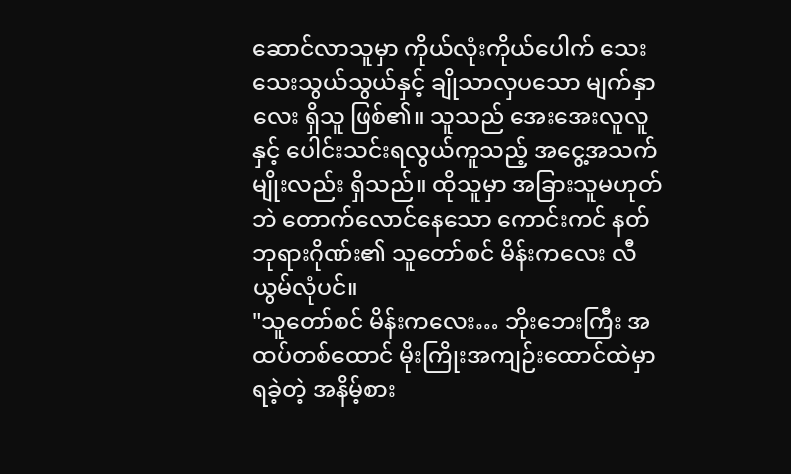ဆောင်လာသူမှာ ကိုယ်လုံးကိုယ်ပေါက် သေးသေးသွယ်သွယ်နှင့် ချိုသာလှပသော မျက်နှာလေး ရှိသူ ဖြစ်၏။ သူသည် အေးအေးလူလူနှင့် ပေါင်းသင်းရလွယ်ကူသည့် အငွေ့အသက်မျိုးလည်း ရှိသည်။ ထိုသူမှာ အခြားသူမဟုတ်ဘဲ တောက်လောင်နေသော ကောင်းကင် နတ်ဘုရားဂိုဏ်း၏ သူတော်စင် မိန်းကလေး လီယွမ်လုံပင်။
"သူတော်စင် မိန်းကလေး… ဘိုးဘေးကြီး အထပ်တစ်ထောင် မိုးကြိုးအကျဉ်းထောင်ထဲမှာ ရခဲ့တဲ့ အနိမ့်စား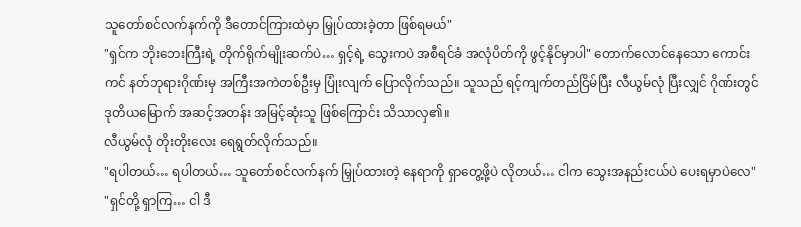သူတော်စင်လက်နက်ကို ဒီတောင်ကြားထဲမှာ မြှုပ်ထားခဲ့တာ ဖြစ်ရမယ်"
"ရှင်က ဘိုးဘေးကြီးရဲ့ တိုက်ရိုက်မျိုးဆက်ပဲ… ရှင့်ရဲ့ သွေးကပဲ အစီရင်ခံ အလုံပိတ်ကို ဖွင့်နိုင်မှာပါ" တောက်လောင်နေသော ကောင်းကင် နတ်ဘုရားဂိုဏ်းမှ အကြီးအကဲတစ်ဦးမှ ပြုံးလျက် ပြောလိုက်သည်။ သူသည် ရင့်ကျက်တည်ငြိမ်ပြီး လီယွမ်လုံ ပြီးလျှင် ဂိုဏ်းတွင် ဒုတိယမြောက် အဆင့်အတန်း အမြင့်ဆုံးသူ ဖြစ်ကြောင်း သိသာလှ၏။
လီယွမ်လုံ တိုးတိုးလေး ရေရွတ်လိုက်သည်။
"ရပါတယ်… ရပါတယ်… သူတော်စင်လက်နက် မြှုပ်ထားတဲ့ နေရာကို ရှာတွေ့ဖို့ပဲ လိုတယ်… ငါက သွေးအနည်းငယ်ပဲ ပေးရမှာပဲလေ"
"ရှင်တို့ ရှာကြ… ငါ ဒီ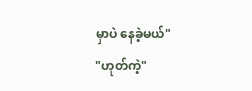မှာပဲ နေခဲ့မယ်"
"ဟုတ်ကဲ့"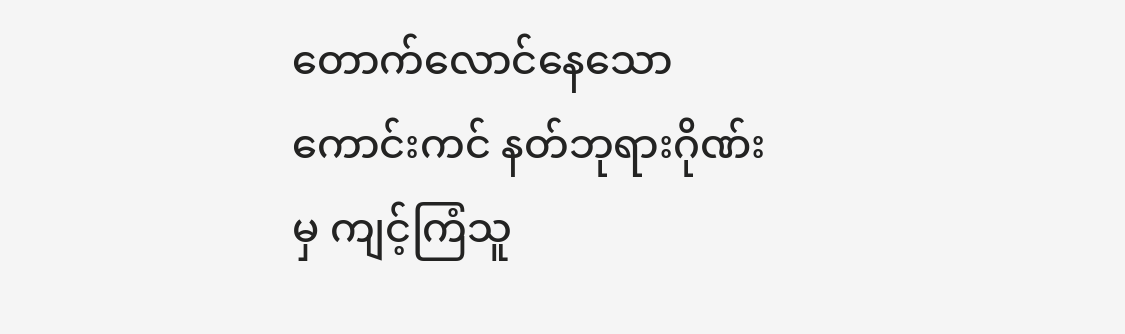တောက်လောင်နေသော ကောင်းကင် နတ်ဘုရားဂိုဏ်းမှ ကျင့်ကြံသူ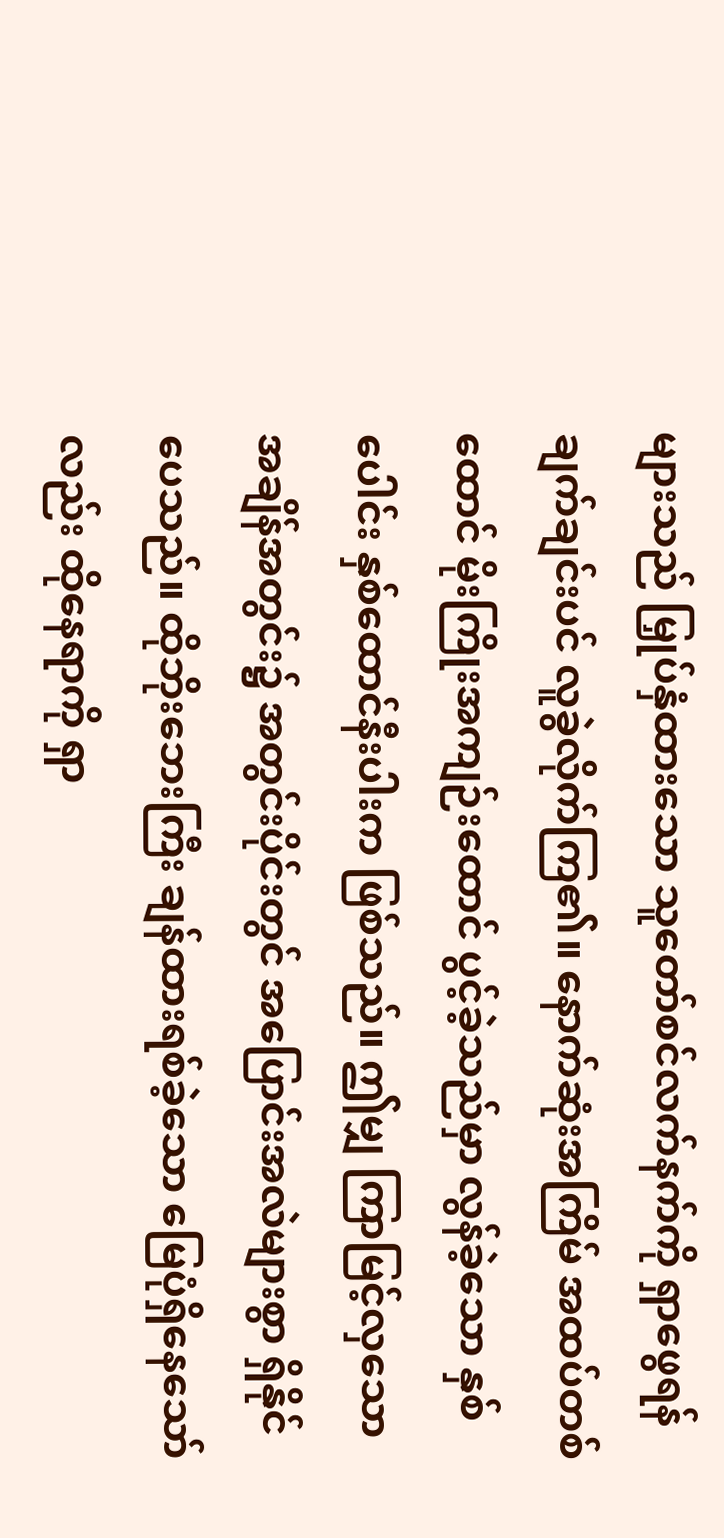များသည် မြှုပ်နှံထားသော သူတော်စင်လက်နက်ကို ရှာဖွေရန် ချက်ချင်းပင် လူခွဲလိုက်ကြ၏။ နောက်ဆုံးအကြိမ် အထပ်တစ်ထောင် မိုးကြိုးအကျဉ်းထောင် ပွင့်ခဲ့သည်မှာ လွန်ခဲ့သော နှစ်ပေါင်း နှစ်ထောင်နီးပါးက ဖြစ်သည်။ ဤမျှ ကြာမြင့်လှသော အချိန်အတွင်း၌ အတွင်းပိုင်းတွင် အပြောင်းအလဲများစွာ ရှိနိုင်ပေသည်။ ထိုဘိုးဘေးကြီး ချန်ထားရစ်ခဲ့သော မြေပုံရှိနေသော်လည်း ထိုနေရာကို ရှာ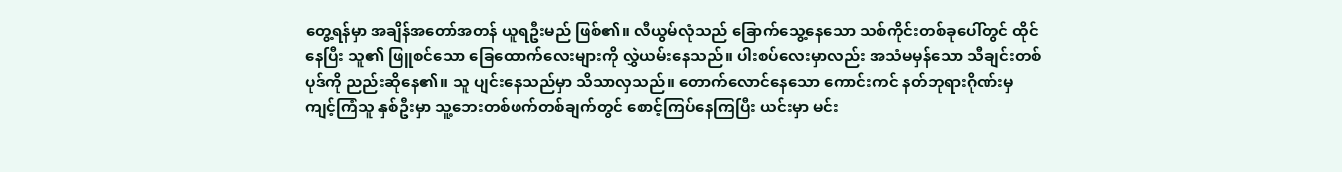တွေ့ရန်မှာ အချိန်အတော်အတန် ယူရဦးမည် ဖြစ်၏။ လီယွမ်လုံသည် ခြောက်သွေ့နေသော သစ်ကိုင်းတစ်ခုပေါ်တွင် ထိုင်နေပြီး သူ၏ ဖြူစင်သော ခြေထောက်လေးများကို လွှဲယမ်းနေသည်။ ပါးစပ်လေးမှာလည်း အသံမမှန်သော သီချင်းတစ်ပုဒ်ကို ညည်းဆိုနေ၏။ သူ ပျင်းနေသည်မှာ သိသာလှသည်။ တောက်လောင်နေသော ကောင်းကင် နတ်ဘုရားဂိုဏ်းမှ ကျင့်ကြံသူ နှစ်ဦးမှာ သူ့ဘေးတစ်ဖက်တစ်ချက်တွင် စောင့်ကြပ်နေကြပြီး ယင်းမှာ မင်း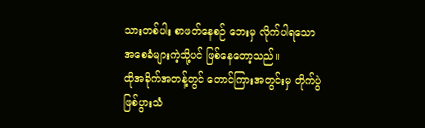သားတစ်ပါး စာဖတ်နေစဉ် ဘေးမှ လိုက်ပါရသော အစေခံများကဲ့သို့ပင် ဖြစ်နေတော့သည်။
ထိုအခိုက်အတန့်တွင် တောင်ကြားအတွင်းမှ တိုက်ပွဲဖြစ်ပွားသံ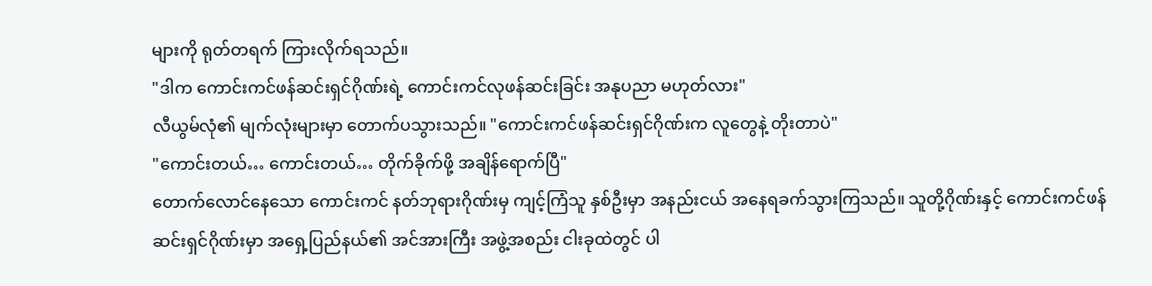များကို ရုတ်တရက် ကြားလိုက်ရသည်။
"ဒါက ကောင်းကင်ဖန်ဆင်းရှင်ဂိုဏ်းရဲ့ ကောင်းကင်လုဖန်ဆင်းခြင်း အနုပညာ မဟုတ်လား"
လီယွမ်လုံ၏ မျက်လုံးများမှာ တောက်ပသွားသည်။ "ကောင်းကင်ဖန်ဆင်းရှင်ဂိုဏ်းက လူတွေနဲ့ တိုးတာပဲ"
"ကောင်းတယ်… ကောင်းတယ်… တိုက်ခိုက်ဖို့ အချိန်ရောက်ပြီ"
တောက်လောင်နေသော ကောင်းကင် နတ်ဘုရားဂိုဏ်းမှ ကျင့်ကြံသူ နှစ်ဦးမှာ အနည်းငယ် အနေရခက်သွားကြသည်။ သူတို့ဂိုဏ်းနှင့် ကောင်းကင်ဖန်ဆင်းရှင်ဂိုဏ်းမှာ အရှေ့ပြည်နယ်၏ အင်အားကြီး အဖွဲ့အစည်း ငါးခုထဲတွင် ပါ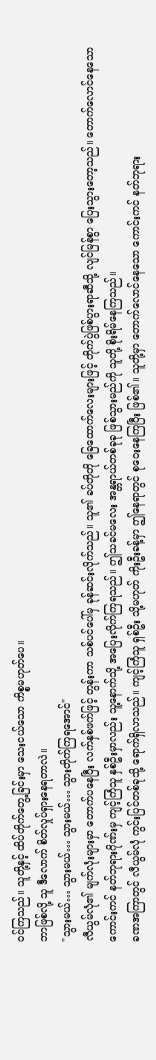ဝင်ကြသည်။ သူတို့နှင့် ထိပ်တိုက်တွေ့ခြင်းမှာ သေးငယ်သော ကိစ္စမဟုတ်ပေ။
ဘာဖြစ်လို့ သူ ဒီလောက် စိတ်လှုပ်ရှားနေရတာလဲ။
"သွားမယ်… သွားမယ်… သွားမယ်… သွားတိုက်ကြရအောင်"
လီယွမ်လုံ၏ မျက်လုံးများမှာ တောက်ပနေပြီး လက်နှစ်ဖက်ဖြင့် တွန်းကာ သစ်ပင်ပေါ်မှ ခုန်ဆင်းလိုက်သည်။ သူ၏ ခပ်တိုတို ခြေထောက်လေးများဖြင့် တိုက်ပွဲဖြစ်ပွားရာဆီသို့ လျင်မြန်စွာ ပြေးသွားတော့သည်။ တောက်လောင်နေသော ကောင်းကင် နတ်ဘုရားဂိုဏ်းမှ ကျင့်ကြံသူ နှစ်ဦးမှာလည်း သူ့နောက်သို့ အပြေးလိုက်ကြရသည်။ ဤသခင်မလေး အန္တရာယ်တစ်ခုခု ဖြစ်သွားမည်ကို သူတို့ စိုးရိမ်နေကြသည်။
ခဏအကြာတွင် လီယွမ်လုံ ကွင်းပြင်တစ်ခုသို့ ရောက်ရှိလာသည်။ ကျင့်ကြံသူ ရှစ်ဦး သို့မဟုတ် ကိုးဦးခန့်မှာ ဤနေရာတွင် စုဝေးနေကြပြီး ဖြစ်၏။ သူတို့မှာ တောက်လောင်နေသော ကောင်းကင် နတ်ဘုရား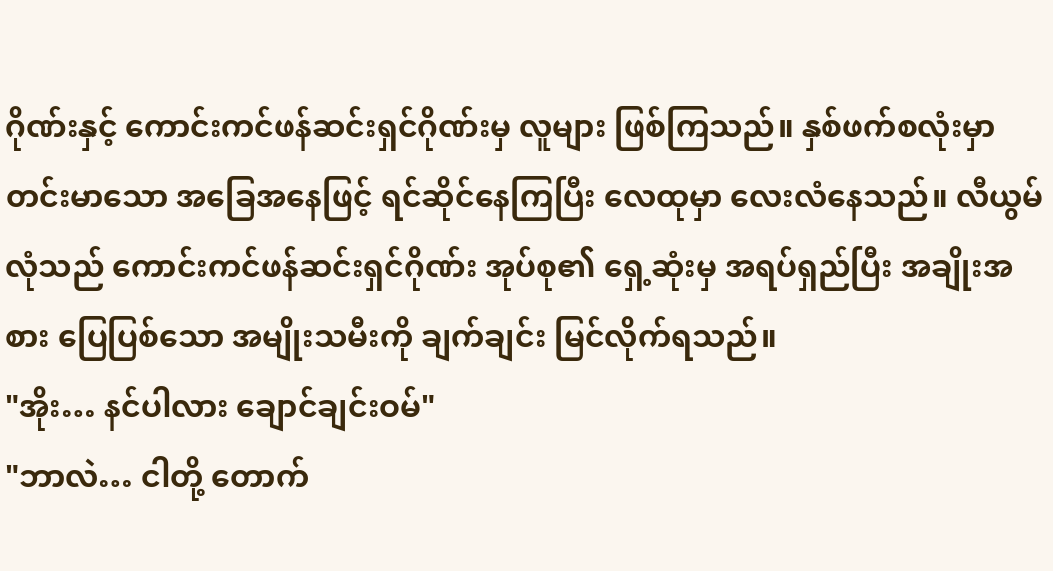ဂိုဏ်းနှင့် ကောင်းကင်ဖန်ဆင်းရှင်ဂိုဏ်းမှ လူများ ဖြစ်ကြသည်။ နှစ်ဖက်စလုံးမှာ တင်းမာသော အခြေအနေဖြင့် ရင်ဆိုင်နေကြပြီး လေထုမှာ လေးလံနေသည်။ လီယွမ်လုံသည် ကောင်းကင်ဖန်ဆင်းရှင်ဂိုဏ်း အုပ်စု၏ ရှေ့ဆုံးမှ အရပ်ရှည်ပြီး အချိုးအစား ပြေပြစ်သော အမျိုးသမီးကို ချက်ချင်း မြင်လိုက်ရသည်။
"အိုး… နင်ပါလား ချောင်ချင်းဝမ်"
"ဘာလဲ… ငါတို့ တောက်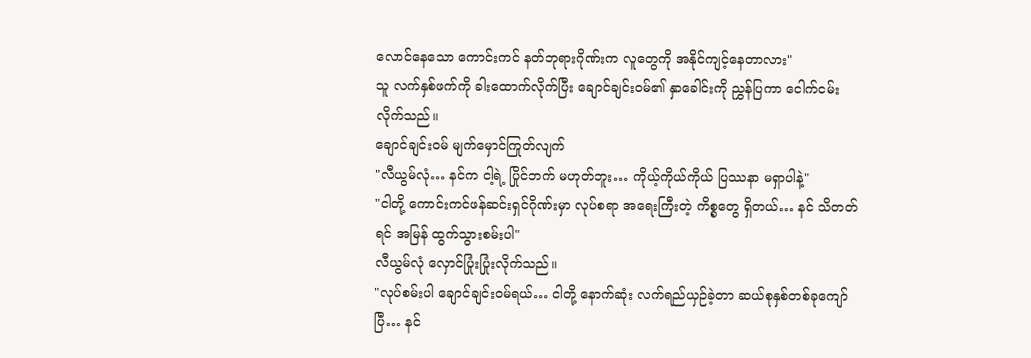လောင်နေသော ကောင်းကင် နတ်ဘုရားဂိုဏ်းက လူတွေကို အနိုင်ကျင့်နေတာလား"
သူ လက်နှစ်ဖက်ကို ခါးထောက်လိုက်ပြီး ချောင်ချင်းဝမ်၏ နှာခေါင်းကို ညွှန်ပြကာ ငေါက်ငမ်းလိုက်သည်။
ချောင်ချင်းဝမ် မျက်မှောင်ကြုတ်လျက်
"လီယွမ်လုံ… နင်က ငါ့ရဲ့ ပြိုင်ဘက် မဟုတ်ဘူး… ကိုယ့်ကိုယ်ကိုယ် ပြဿနာ မရှာပါနဲ့"
"ငါတို့ ကောင်းကင်ဖန်ဆင်းရှင်ဂိုဏ်းမှာ လုပ်စရာ အရေးကြီးတဲ့ ကိစ္စတွေ ရှိတယ်… နင် သိတတ်ရင် အမြန် ထွက်သွားစမ်းပါ"
လီယွမ်လုံ လှောင်ပြုံးပြုံးလိုက်သည်။
"လုပ်စမ်းပါ ချောင်ချင်းဝမ်ရယ်… ငါတို့ နောက်ဆုံး လက်ရည်ယှဉ်ခဲ့တာ ဆယ်စုနှစ်တစ်ခုကျော်ပြီ… နင်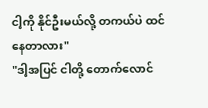ငါ့ကို နိုင်ဦးမယ်လို့ တကယ်ပဲ ထင်နေတာလား"
"ဒါ့အပြင် ငါတို့ တောက်လောင်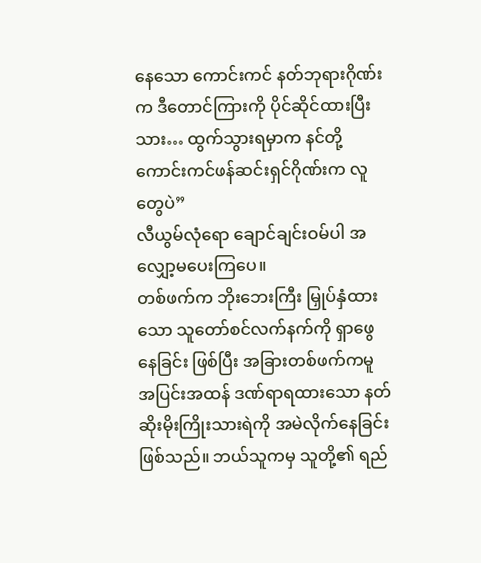နေသော ကောင်းကင် နတ်ဘုရားဂိုဏ်းက ဒီတောင်ကြားကို ပိုင်ဆိုင်ထားပြီးသား… ထွက်သွားရမှာက နင်တို့ ကောင်းကင်ဖန်ဆင်းရှင်ဂိုဏ်းက လူတွေပဲ”
လီယွမ်လုံရော ချောင်ချင်းဝမ်ပါ အလျှော့မပေးကြပေ။
တစ်ဖက်က ဘိုးဘေးကြီး မြှုပ်နှံထားသော သူတော်စင်လက်နက်ကို ရှာဖွေနေခြင်း ဖြစ်ပြီး အခြားတစ်ဖက်ကမူ အပြင်းအထန် ဒဏ်ရာရထားသော နတ်ဆိုးမိုးကြိုးသားရဲကို အမဲလိုက်နေခြင်း ဖြစ်သည်။ ဘယ်သူကမှ သူတို့၏ ရည်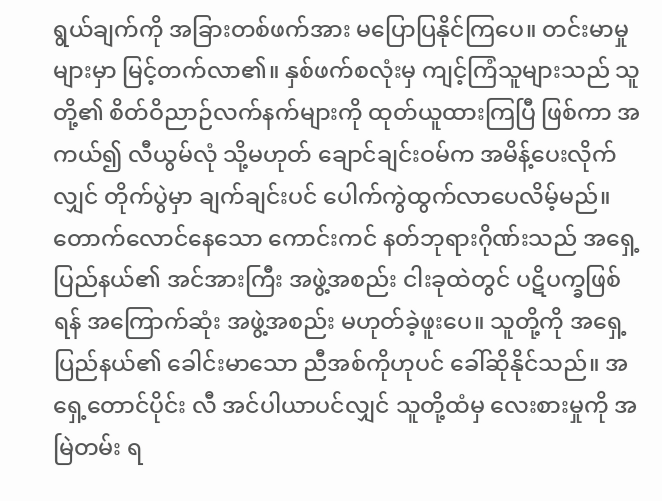ရွယ်ချက်ကို အခြားတစ်ဖက်အား မပြောပြနိုင်ကြပေ။ တင်းမာမှုများမှာ မြင့်တက်လာ၏။ နှစ်ဖက်စလုံးမှ ကျင့်ကြံသူများသည် သူတို့၏ စိတ်ဝိညာဉ်လက်နက်များကို ထုတ်ယူထားကြပြီ ဖြစ်ကာ အကယ်၍ လီယွမ်လုံ သို့မဟုတ် ချောင်ချင်းဝမ်က အမိန့်ပေးလိုက်လျှင် တိုက်ပွဲမှာ ချက်ချင်းပင် ပေါက်ကွဲထွက်လာပေလိမ့်မည်။ တောက်လောင်နေသော ကောင်းကင် နတ်ဘုရားဂိုဏ်းသည် အရှေ့ပြည်နယ်၏ အင်အားကြီး အဖွဲ့အစည်း ငါးခုထဲတွင် ပဋိပက္ခဖြစ်ရန် အကြောက်ဆုံး အဖွဲ့အစည်း မဟုတ်ခဲ့ဖူးပေ။ သူတို့ကို အရှေ့ပြည်နယ်၏ ခေါင်းမာသော ညီအစ်ကိုဟုပင် ခေါ်ဆိုနိုင်သည်။ အရှေ့တောင်ပိုင်း လီ အင်ပါယာပင်လျှင် သူတို့ထံမှ လေးစားမှုကို အမြဲတမ်း ရ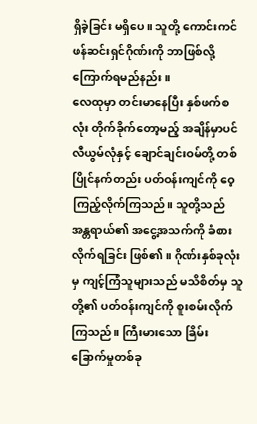ရှိခဲ့ခြင်း မရှိပေ။ သူတို့ ကောင်းကင်ဖန်ဆင်းရှင်ဂိုဏ်းကို ဘာဖြစ်လို့ ကြောက်ရမည်နည်း။
လေထုမှာ တင်းမာနေပြီး နှစ်ဖက်စလုံး တိုက်ခိုက်တော့မည့် အချိန်မှာပင် လီယွမ်လုံနှင့် ချောင်ချင်းဝမ်တို့ တစ်ပြိုင်နက်တည်း ပတ်ဝန်းကျင်ကို ဝေ့ကြည့်လိုက်ကြသည်။ သူတို့သည် အန္တရာယ်၏ အငွေ့အသက်ကို ခံစားလိုက်ရခြင်း ဖြစ်၏။ ဂိုဏ်းနှစ်ခုလုံးမှ ကျင့်ကြံသူများသည် မသိစိတ်မှ သူတို့၏ ပတ်ဝန်းကျင်ကို စူးစမ်းလိုက်ကြသည်။ ကြီးမားသော ခြိမ်းခြောက်မှုတစ်ခု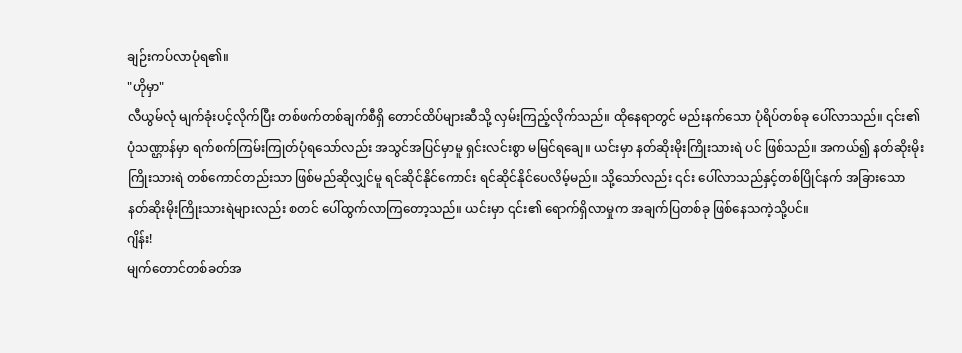ချဉ်းကပ်လာပုံရ၏။
"ဟိုမှာ"
လီယွမ်လုံ မျက်ခုံးပင့်လိုက်ပြီး တစ်ဖက်တစ်ချက်စီရှိ တောင်ထိပ်များဆီသို့ လှမ်းကြည့်လိုက်သည်။ ထိုနေရာတွင် မည်းနက်သော ပုံရိပ်တစ်ခု ပေါ်လာသည်။ ၎င်း၏ ပုံသဏ္ဌာန်မှာ ရက်စက်ကြမ်းကြုတ်ပုံရသော်လည်း အသွင်အပြင်မှာမူ ရှင်းလင်းစွာ မမြင်ရချေ။ ယင်းမှာ နတ်ဆိုးမိုးကြိုးသားရဲ ပင် ဖြစ်သည်။ အကယ်၍ နတ်ဆိုးမိုးကြိုးသားရဲ တစ်ကောင်တည်းသာ ဖြစ်မည်ဆိုလျှင်မူ ရင်ဆိုင်နိုင်ကောင်း ရင်ဆိုင်နိုင်ပေလိမ့်မည်။ သို့သော်လည်း ၎င်း ပေါ်လာသည်နှင့်တစ်ပြိုင်နက် အခြားသော နတ်ဆိုးမိုးကြိုးသားရဲများလည်း စတင် ပေါ်ထွက်လာကြတော့သည်။ ယင်းမှာ ၎င်း၏ ရောက်ရှိလာမှုက အချက်ပြတစ်ခု ဖြစ်နေသကဲ့သို့ပင်။
ဂျိန်း!
မျက်တောင်တစ်ခတ်အ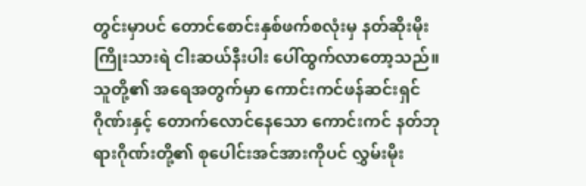တွင်းမှာပင် တောင်စောင်းနှစ်ဖက်စလုံးမှ နတ်ဆိုးမိုးကြိုးသားရဲ ငါးဆယ်နီးပါး ပေါ်ထွက်လာတော့သည်။ သူတို့၏ အရေအတွက်မှာ ကောင်းကင်ဖန်ဆင်းရှင်ဂိုဏ်းနှင့် တောက်လောင်နေသော ကောင်းကင် နတ်ဘုရားဂိုဏ်းတို့၏ စုပေါင်းအင်အားကိုပင် လွှမ်းမိုး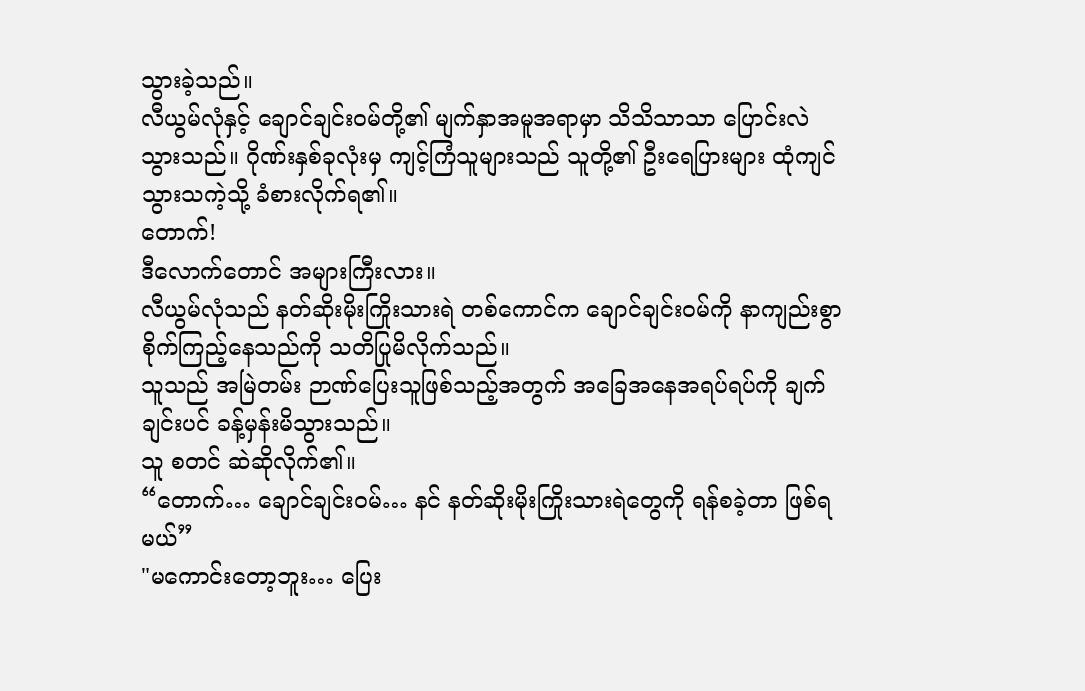သွားခဲ့သည်။
လီယွမ်လုံနှင့် ချောင်ချင်းဝမ်တို့၏ မျက်နှာအမူအရာမှာ သိသိသာသာ ပြောင်းလဲသွားသည်။ ဂိုဏ်းနှစ်ခုလုံးမှ ကျင့်ကြံသူများသည် သူတို့၏ ဦးရေပြားများ ထုံကျင်သွားသကဲ့သို့ ခံစားလိုက်ရ၏။
တောက်!
ဒီလောက်တောင် အများကြီးလား။
လီယွမ်လုံသည် နတ်ဆိုးမိုးကြိုးသားရဲ တစ်ကောင်က ချောင်ချင်းဝမ်ကို နာကျည်းစွာ စိုက်ကြည့်နေသည်ကို သတိပြုမိလိုက်သည်။
သူသည် အမြဲတမ်း ဉာဏ်ပြေးသူဖြစ်သည့်အတွက် အခြေအနေအရပ်ရပ်ကို ချက်ချင်းပင် ခန့်မှန်းမိသွားသည်။
သူ စတင် ဆဲဆိုလိုက်၏။
“တောက်… ချောင်ချင်းဝမ်… နင် နတ်ဆိုးမိုးကြိုးသားရဲတွေကို ရန်စခဲ့တာ ဖြစ်ရမယ်”
"မကောင်းတော့ဘူး… ပြေး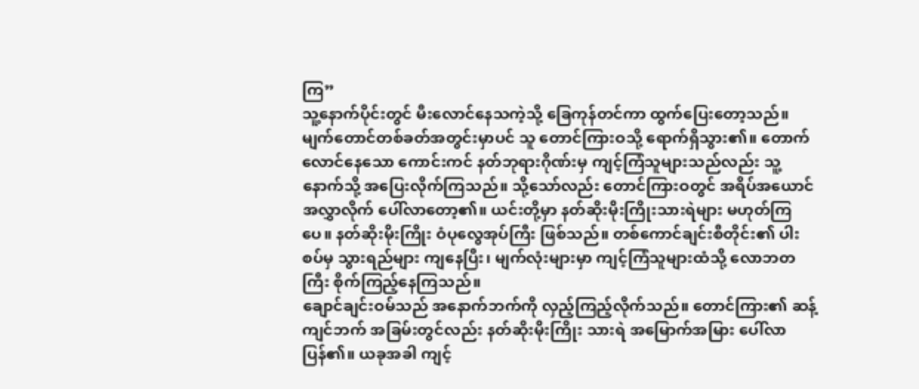ကြ”
သူ့နောက်ပိုင်းတွင် မီးလောင်နေသကဲ့သို့ ခြေကုန်တင်ကာ ထွက်ပြေးတော့သည်။ မျက်တောင်တစ်ခတ်အတွင်းမှာပင် သူ တောင်ကြားဝသို့ ရောက်ရှိသွား၏။ တောက်လောင်နေသော ကောင်းကင် နတ်ဘုရားဂိုဏ်းမှ ကျင့်ကြံသူများသည်လည်း သူ့နောက်သို့ အပြေးလိုက်ကြသည်။ သို့သော်လည်း တောင်ကြားဝတွင် အရိပ်အယောင် အလွှာလိုက် ပေါ်လာတော့၏။ ယင်းတို့မှာ နတ်ဆိုးမိုးကြိုးသားရဲများ မဟုတ်ကြပေ။ နတ်ဆိုးမိုးကြိုး ဝံပုလွေအုပ်ကြီး ဖြစ်သည်။ တစ်ကောင်ချင်းစီတိုင်း၏ ပါးစပ်မှ သွားရည်များ ကျနေပြီး၊ မျက်လုံးများမှာ ကျင့်ကြံသူများထံသို့ လောဘတကြီး စိုက်ကြည့်နေကြသည်။
ချောင်ချင်းဝမ်သည် အနောက်ဘက်ကို လှည့်ကြည့်လိုက်သည်။ တောင်ကြား၏ ဆန့်ကျင်ဘက် အခြမ်းတွင်လည်း နတ်ဆိုးမိုးကြိုး သားရဲ အမြောက်အမြား ပေါ်လာပြန်၏။ ယခုအခါ ကျင့်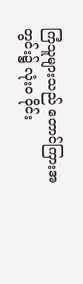ကြံသူများသည် တောင်ကြားအတွင်း၌ လုံးဝ ဝိုင်း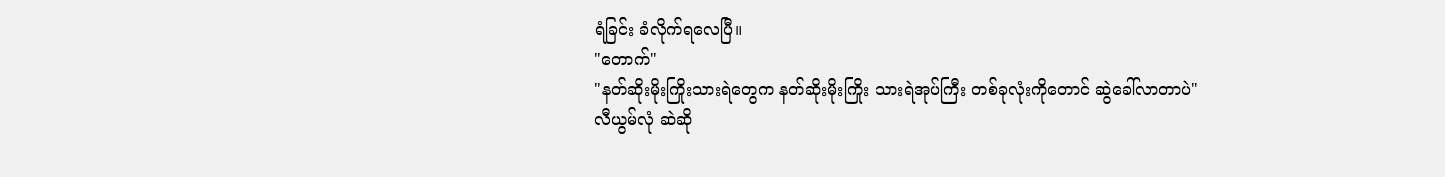ရံခြင်း ခံလိုက်ရလေပြီ။
"တောက်"
"နတ်ဆိုးမိုးကြိုးသားရဲတွေက နတ်ဆိုးမိုးကြိုး သားရဲအုပ်ကြီး တစ်ခုလုံးကိုတောင် ဆွဲခေါ်လာတာပဲ"
လီယွမ်လုံ ဆဲဆို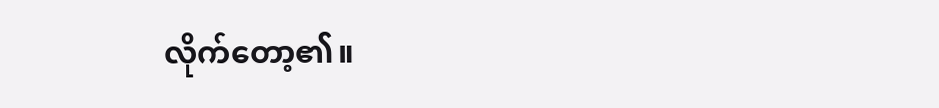လိုက်တော့၏။